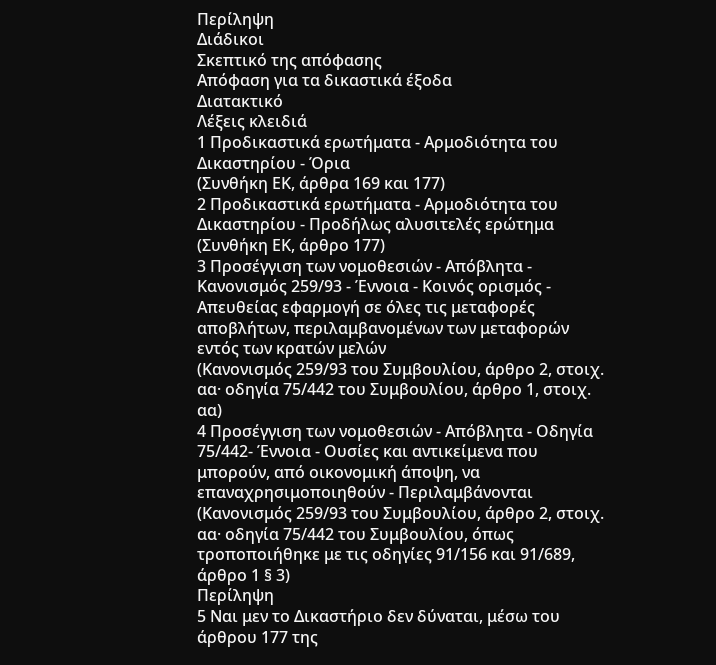Περίληψη
Διάδικοι
Σκεπτικό της απόφασης
Απόφαση για τα δικαστικά έξοδα
Διατακτικό
Λέξεις κλειδιά
1 Προδικαστικά ερωτήματα - Αρμοδιότητα του Δικαστηρίου - Όρια
(Συνθήκη ΕΚ, άρθρα 169 και 177)
2 Προδικαστικά ερωτήματα - Αρμοδιότητα του Δικαστηρίου - Προδήλως αλυσιτελές ερώτημα
(Συνθήκη ΕΚ, άρθρο 177)
3 Προσέγγιση των νομοθεσιών - Απόβλητα - Κανονισμός 259/93 - Έννοια - Κοινός ορισμός - Απευθείας εφαρμογή σε όλες τις μεταφορές αποβλήτων, περιλαμβανομένων των μεταφορών εντός των κρατών μελών
(Κανονισμός 259/93 του Συμβουλίου, άρθρο 2, στοιχ. αα· οδηγία 75/442 του Συμβουλίου, άρθρο 1, στοιχ. αα)
4 Προσέγγιση των νομοθεσιών - Απόβλητα - Οδηγία 75/442- Έννοια - Ουσίες και αντικείμενα που μπορούν, από οικονομική άποψη, να επαναχρησιμοποιηθούν - Περιλαμβάνονται
(Κανονισμός 259/93 του Συμβουλίου, άρθρο 2, στοιχ. αα· οδηγία 75/442 του Συμβουλίου, όπως τροποποιήθηκε με τις οδηγίες 91/156 και 91/689, άρθρο 1 § 3)
Περίληψη
5 Ναι μεν το Δικαστήριο δεν δύναται, μέσω του άρθρου 177 της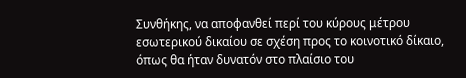Συνθήκης, να αποφανθεί περί του κύρους μέτρου εσωτερικού δικαίου σε σχέση προς το κοινοτικό δίκαιο, όπως θα ήταν δυνατόν στο πλαίσιο του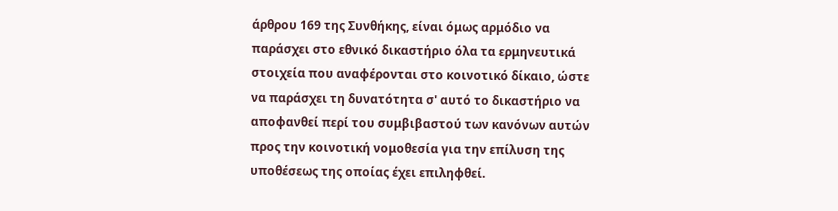άρθρου 169 της Συνθήκης, είναι όμως αρμόδιο να παράσχει στο εθνικό δικαστήριο όλα τα ερμηνευτικά στοιχεία που αναφέρονται στο κοινοτικό δίκαιο, ώστε να παράσχει τη δυνατότητα σ' αυτό το δικαστήριο να αποφανθεί περί του συμβιβαστού των κανόνων αυτών προς την κοινοτική νομοθεσία για την επίλυση της υποθέσεως της οποίας έχει επιληφθεί.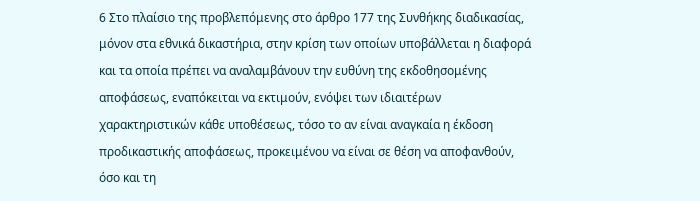6 Στο πλαίσιο της προβλεπόμενης στο άρθρο 177 της Συνθήκης διαδικασίας, μόνον στα εθνικά δικαστήρια, στην κρίση των οποίων υποβάλλεται η διαφορά και τα οποία πρέπει να αναλαμβάνουν την ευθύνη της εκδοθησομένης αποφάσεως, εναπόκειται να εκτιμούν, ενόψει των ιδιαιτέρων χαρακτηριστικών κάθε υποθέσεως, τόσο το αν είναι αναγκαία η έκδοση προδικαστικής αποφάσεως, προκειμένου να είναι σε θέση να αποφανθούν, όσο και τη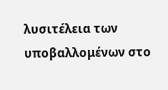λυσιτέλεια των υποβαλλομένων στο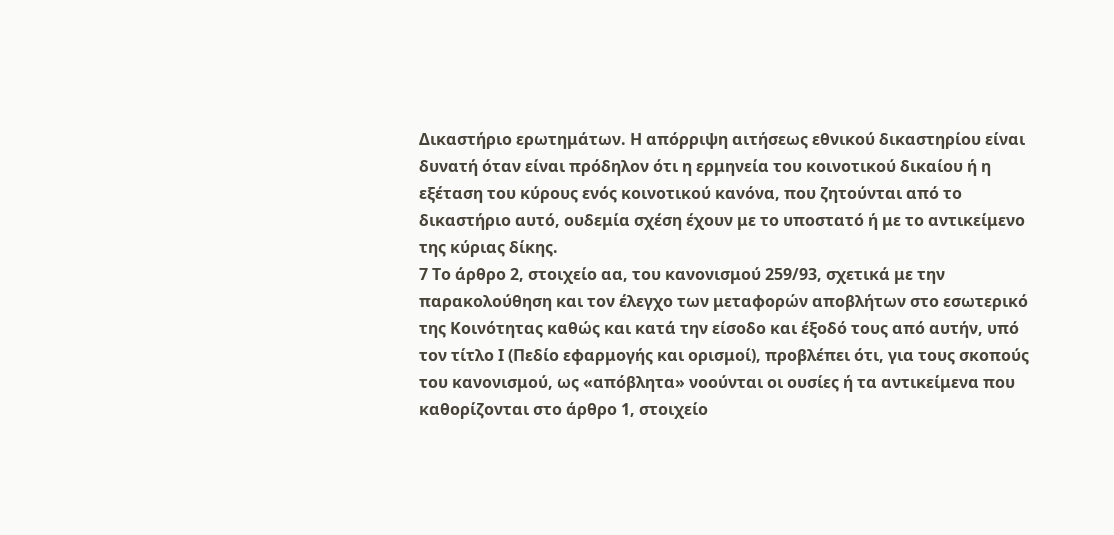Δικαστήριο ερωτημάτων. Η απόρριψη αιτήσεως εθνικού δικαστηρίου είναι δυνατή όταν είναι πρόδηλον ότι η ερμηνεία του κοινοτικού δικαίου ή η εξέταση του κύρους ενός κοινοτικού κανόνα, που ζητούνται από το δικαστήριο αυτό, ουδεμία σχέση έχουν με το υποστατό ή με το αντικείμενο της κύριας δίκης.
7 Το άρθρο 2, στοιχείο αα, του κανονισμού 259/93, σχετικά με την παρακολούθηση και τον έλεγχο των μεταφορών αποβλήτων στο εσωτερικό της Κοινότητας καθώς και κατά την είσοδο και έξοδό τους από αυτήν, υπό τον τίτλο Ι (Πεδίο εφαρμογής και ορισμοί), προβλέπει ότι, για τους σκοπούς του κανονισμού, ως «απόβλητα» νοούνται οι ουσίες ή τα αντικείμενα που καθορίζονται στο άρθρο 1, στοιχείο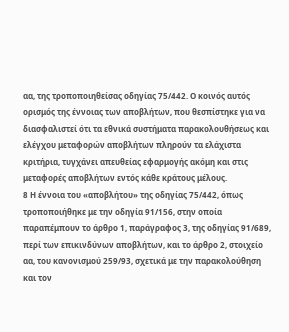αα, της τροποποιηθείσας οδηγίας 75/442. Ο κοινός αυτός ορισμός της έννοιας των αποβλήτων, που θεσπίστηκε για να διασφαλιστεί ότι τα εθνικά συστήματα παρακολουθήσεως και ελέγχου μεταφορών αποβλήτων πληρούν τα ελάχιστα κριτήρια, τυγχάνει απευθείας εφαρμογής ακόμη και στις μεταφορές αποβλήτων εντός κάθε κράτους μέλους.
8 Η έννοια του «αποβλήτου» της οδηγίας 75/442, όπως τροποποιήθηκε με την οδηγία 91/156, στην οποία παραπέμπουν το άρθρο 1, παράγραφος 3, της οδηγίας 91/689, περί των επικινδύνων αποβλήτων, και το άρθρο 2, στοιχείο αα, του κανονισμού 259/93, σχετικά με την παρακολούθηση και τον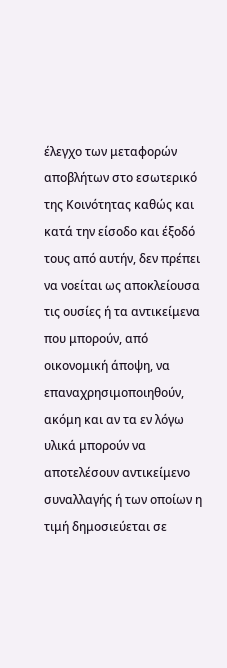έλεγχο των μεταφορών αποβλήτων στο εσωτερικό της Κοινότητας καθώς και κατά την είσοδο και έξοδό τους από αυτήν, δεν πρέπει να νοείται ως αποκλείουσα τις ουσίες ή τα αντικείμενα που μπορούν, από οικονομική άποψη, να επαναχρησιμοποιηθούν, ακόμη και αν τα εν λόγω υλικά μπορούν να αποτελέσουν αντικείμενο συναλλαγής ή των οποίων η τιμή δημοσιεύεται σε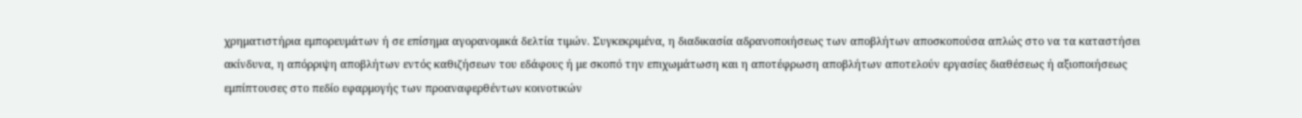χρηματιστήρια εμπορευμάτων ή σε επίσημα αγορανομικά δελτία τιμών. Συγκεκριμένα, η διαδικασία αδρανοποιήσεως των αποβλήτων αποσκοπούσα απλώς στο να τα καταστήσει ακίνδυνα, η απόρριψη αποβλήτων εντός καθιζήσεων του εδάφους ή με σκοπό την επιχωμάτωση και η αποτέφρωση αποβλήτων αποτελούν εργασίες διαθέσεως ή αξιοποιήσεως εμπίπτουσες στο πεδίο εφαρμογής των προαναφερθέντων κοινοτικών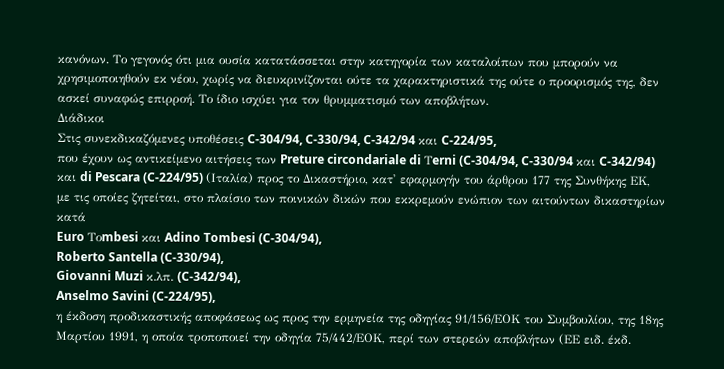κανόνων. Το γεγονός ότι μια ουσία κατατάσσεται στην κατηγορία των καταλοίπων που μπορούν να χρησιμοποιηθούν εκ νέου, χωρίς να διευκρινίζονται ούτε τα χαρακτηριστικά της ούτε ο προορισμός της, δεν ασκεί συναφώς επιρροή. Το ίδιο ισχύει για τον θρυμματισμό των αποβλήτων.
Διάδικοι
Στις συνεκδικαζόμενες υποθέσεις C-304/94, C-330/94, C-342/94 και C-224/95,
που έχουν ως αντικείμενο αιτήσεις των Preture circondariale di Τerni (C-304/94, C-330/94 και C-342/94) και di Pescara (C-224/95) (Ιταλία) προς το Δικαστήριο, κατ' εφαρμογήν του άρθρου 177 της Συνθήκης ΕΚ, με τις οποίες ζητείται, στο πλαίσιο των ποινικών δικών που εκκρεμούν ενώπιον των αιτούντων δικαστηρίων κατά
Euro Τοmbesi και Adino Tombesi (C-304/94),
Roberto Santella (C-330/94),
Giovanni Muzi κ.λπ. (C-342/94),
Anselmo Savini (C-224/95),
η έκδοση προδικαστικής αποφάσεως ως προς την ερμηνεία της οδηγίας 91/156/ΕΟΚ του Συμβουλίου, της 18ης Μαρτίου 1991, η οποία τροποποιεί την οδηγία 75/442/ΕΟΚ, περί των στερεών αποβλήτων (ΕΕ ειδ. έκδ.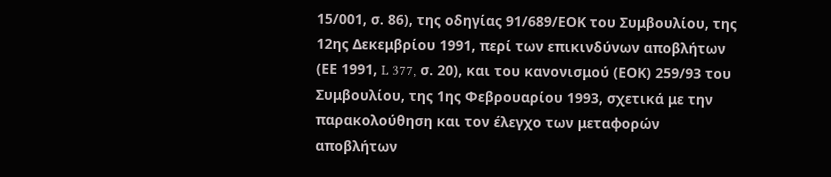15/001, σ. 86), της οδηγίας 91/689/ΕΟΚ του Συμβουλίου, της 12ης Δεκεμβρίου 1991, περί των επικινδύνων αποβλήτων (ΕΕ 1991, L 377, σ. 20), και του κανονισμού (ΕΟΚ) 259/93 του Συμβουλίου, της 1ης Φεβρουαρίου 1993, σχετικά με την παρακολούθηση και τον έλεγχο των μεταφορών αποβλήτων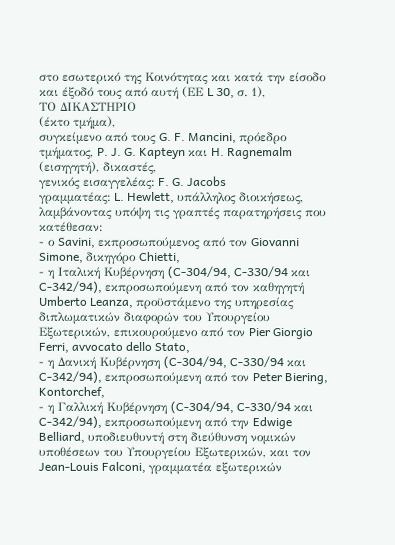στο εσωτερικό της Κοινότητας και κατά την είσοδο και έξοδό τους από αυτή (ΕΕ L 30, σ. 1),
ΤΟ ΔΙΚΑΣΤΗΡΙΟ
(έκτο τμήμα),
συγκείμενο από τους G. F. Mancini, πρόεδρο τμήματος, P. J. G. Kapteyn και H. Ragnemalm (εισηγητή), δικαστές,
γενικός εισαγγελέας: F. G. Jacobs
γραμματέας: L. Hewlett, υπάλληλος διοικήσεως,
λαμβάνοντας υπόψη τις γραπτές παρατηρήσεις που κατέθεσαν:
- ο Savini, εκπροσωπούμενος από τον Giovanni Simone, δικηγόρο Chietti,
- η Ιταλική Κυβέρνηση (C-304/94, C-330/94 και C-342/94), εκπροσωπούμενη από τον καθηγητή Umberto Leanza, προϋστάμενο της υπηρεσίας διπλωματικών διαφορών του Υπουργείου Εξωτερικών, επικουρούμενο από τον Pier Giorgio Ferri, avvocato dello Stato,
- η Δανική Κυβέρνηση (C-304/94, C-330/94 και C-342/94), εκπροσωπούμενη από τον Peter Biering, Kontorchef,
- η Γαλλική Κυβέρνηση (C-304/94, C-330/94 και C-342/94), εκπροσωπούμενη από την Edwige Belliard, υποδιευθυντή στη διεύθυνση νομικών υποθέσεων του Υπουργείου Εξωτερικών, και τον Jean-Louis Falconi, γραμματέα εξωτερικών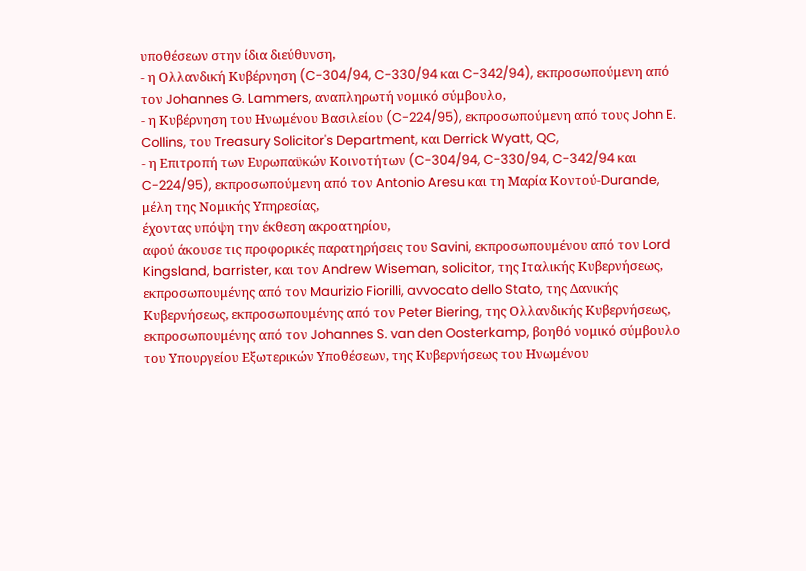υποθέσεων στην ίδια διεύθυνση,
- η Ολλανδική Κυβέρνηση (C-304/94, C-330/94 και C-342/94), εκπροσωπούμενη από τον Johannes G. Lammers, αναπληρωτή νομικό σύμβουλο,
- η Κυβέρνηση του Ηνωμένου Βασιλείου (C-224/95), εκπροσωπούμενη από τους John E. Collins, του Treasury Solicitor's Department, και Derrick Wyatt, QC,
- η Επιτροπή των Ευρωπαϋκών Κοινοτήτων (C-304/94, C-330/94, C-342/94 και C-224/95), εκπροσωπούμενη από τον Antonio Aresu και τη Μαρία Κοντού-Durande, μέλη της Νομικής Υπηρεσίας,
έχοντας υπόψη την έκθεση ακροατηρίου,
αφού άκουσε τις προφορικές παρατηρήσεις του Savini, εκπροσωπουμένου από τον Lord Kingsland, barrister, και τον Andrew Wiseman, solicitor, της Ιταλικής Κυβερνήσεως, εκπροσωπουμένης από τον Maurizio Fiorilli, avvocato dello Stato, της Δανικής Κυβερνήσεως, εκπροσωπουμένης από τον Peter Biering, της Ολλανδικής Κυβερνήσεως, εκπροσωπουμένης από τον Johannes S. van den Oosterkamp, βοηθό νομικό σύμβουλο του Υπουργείου Εξωτερικών Υποθέσεων, της Κυβερνήσεως του Ηνωμένου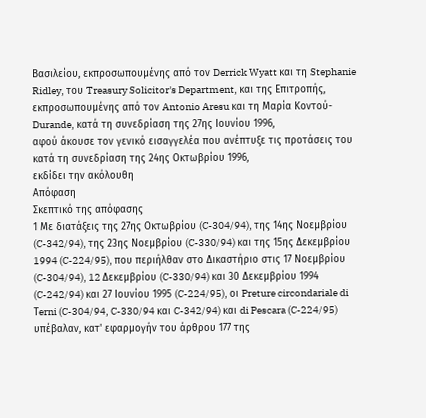Βασιλείου, εκπροσωπουμένης από τον Derrick Wyatt και τη Stephanie Ridley, του Treasury Solicitor's Department, και της Επιτροπής, εκπροσωπουμένης από τον Antonio Aresu και τη Μαρία Κοντού-Durande, κατά τη συνεδρίαση της 27ης Ιουνίου 1996,
αφού άκουσε τον γενικό εισαγγελέα που ανέπτυξε τις προτάσεις του κατά τη συνεδρίαση της 24ης Οκτωβρίου 1996,
εκδίδει την ακόλουθη
Απόφαση
Σκεπτικό της απόφασης
1 Με διατάξεις της 27ης Οκτωβρίου (C-304/94), της 14ης Νοεμβρίου (C-342/94), της 23ης Νοεμβρίου (C-330/94) και της 15ης Δεκεμβρίου 1994 (C-224/95), που περιήλθαν στο Δικαστήριο στις 17 Νοεμβρίου (C-304/94), 12 Δεκεμβρίου (C-330/94) και 30 Δεκεμβρίου 1994 (C-242/94) και 27 Ιουνίου 1995 (C-224/95), οι Preture circondariale di Τerni (C-304/94, C-330/94 και C-342/94) και di Pescara (C-224/95) υπέβαλαν, κατ' εφαρμογήν του άρθρου 177 της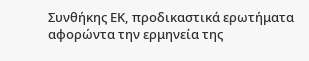Συνθήκης ΕΚ, προδικαστικά ερωτήματα αφορώντα την ερμηνεία της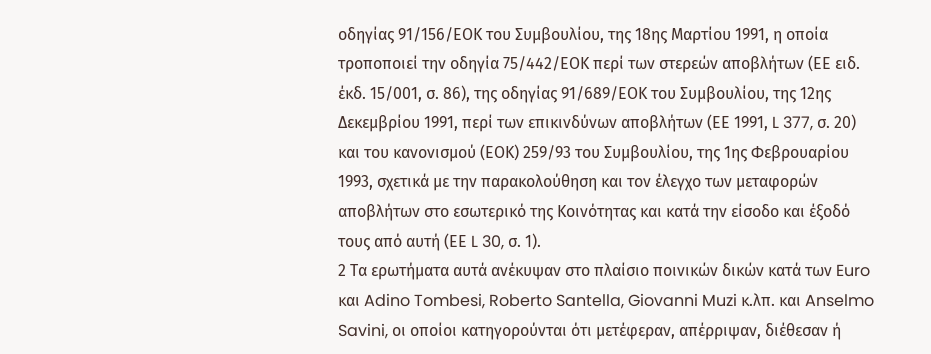οδηγίας 91/156/ΕΟΚ του Συμβουλίου, της 18ης Μαρτίου 1991, η οποία τροποποιεί την οδηγία 75/442/ΕΟΚ περί των στερεών αποβλήτων (ΕΕ ειδ. έκδ. 15/001, σ. 86), της οδηγίας 91/689/ΕΟΚ του Συμβουλίου, της 12ης Δεκεμβρίου 1991, περί των επικινδύνων αποβλήτων (ΕΕ 1991, L 377, σ. 20) και του κανονισμού (ΕΟΚ) 259/93 του Συμβουλίου, της 1ης Φεβρουαρίου 1993, σχετικά με την παρακολούθηση και τον έλεγχο των μεταφορών αποβλήτων στο εσωτερικό της Κοινότητας και κατά την είσοδο και έξοδό τους από αυτή (ΕΕ L 30, σ. 1).
2 Τα ερωτήματα αυτά ανέκυψαν στο πλαίσιο ποινικών δικών κατά των Euro και Adino Tombesi, Roberto Santella, Giovanni Muzi κ.λπ. και Anselmo Savini, οι οποίοι κατηγορούνται ότι μετέφεραν, απέρριψαν, διέθεσαν ή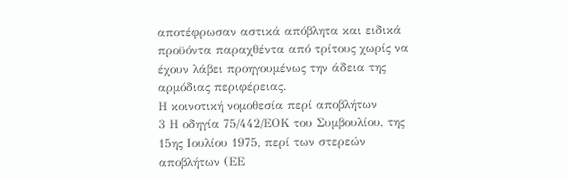αποτέφρωσαν αστικά απόβλητα και ειδικά προϋόντα παραχθέντα από τρίτους χωρίς να έχουν λάβει προηγουμένως την άδεια της αρμόδιας περιφέρειας.
Η κοινοτική νομοθεσία περί αποβλήτων
3 Η οδηγία 75/442/ΕΟΚ του Συμβουλίου, της 15ης Ιουλίου 1975, περί των στερεών αποβλήτων (ΕΕ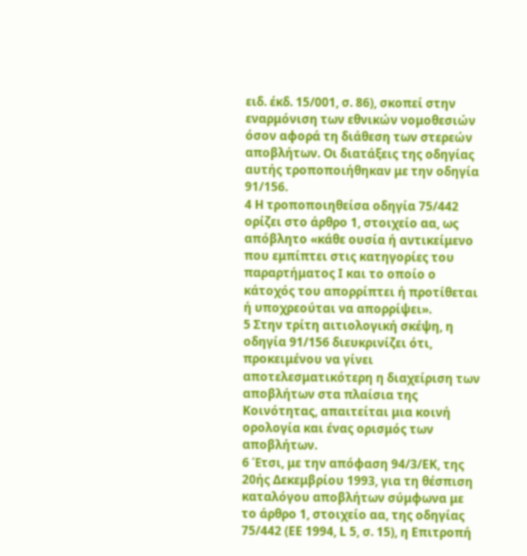ειδ. έκδ. 15/001, σ. 86), σκοπεί στην εναρμόνιση των εθνικών νομοθεσιών όσον αφορά τη διάθεση των στερεών αποβλήτων. Οι διατάξεις της οδηγίας αυτής τροποποιήθηκαν με την οδηγία 91/156.
4 Η τροποποιηθείσα οδηγία 75/442 ορίζει στο άρθρο 1, στοιχείο αα, ως απόβλητο «κάθε ουσία ή αντικείμενο που εμπίπτει στις κατηγορίες του παραρτήματος Ι και το οποίο ο κάτοχός του απορρίπτει ή προτίθεται ή υποχρεούται να απορρίψει».
5 Στην τρίτη αιτιολογική σκέψη, η οδηγία 91/156 διευκρινίζει ότι, προκειμένου να γίνει αποτελεσματικότερη η διαχείριση των αποβλήτων στα πλαίσια της Κοινότητας, απαιτείται μια κοινή ορολογία και ένας ορισμός των αποβλήτων.
6 Έτσι, με την απόφαση 94/3/ΕΚ, της 20ής Δεκεμβρίου 1993, για τη θέσπιση καταλόγου αποβλήτων σύμφωνα με το άρθρο 1, στοιχείο αα, της οδηγίας 75/442 (ΕΕ 1994, L 5, σ. 15), η Επιτροπή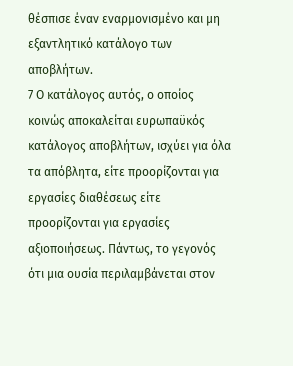θέσπισε έναν εναρμονισμένο και μη εξαντλητικό κατάλογο των αποβλήτων.
7 Ο κατάλογος αυτός, ο οποίος κοινώς αποκαλείται ευρωπαϋκός κατάλογος αποβλήτων, ισχύει για όλα τα απόβλητα, είτε προορίζονται για εργασίες διαθέσεως είτε προορίζονται για εργασίες αξιοποιήσεως. Πάντως, το γεγονός ότι μια ουσία περιλαμβάνεται στον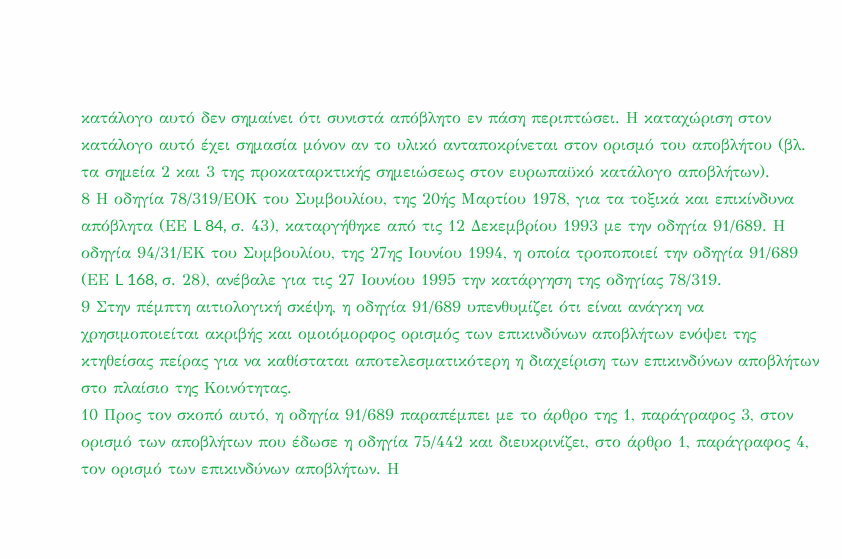κατάλογο αυτό δεν σημαίνει ότι συνιστά απόβλητο εν πάση περιπτώσει. Η καταχώριση στον κατάλογο αυτό έχει σημασία μόνον αν το υλικό ανταποκρίνεται στον ορισμό του αποβλήτου (βλ. τα σημεία 2 και 3 της προκαταρκτικής σημειώσεως στον ευρωπαϋκό κατάλογο αποβλήτων).
8 Η οδηγία 78/319/ΕΟΚ του Συμβουλίου, της 20ής Μαρτίου 1978, για τα τοξικά και επικίνδυνα απόβλητα (ΕΕ L 84, σ. 43), καταργήθηκε από τις 12 Δεκεμβρίου 1993 με την οδηγία 91/689. Η οδηγία 94/31/ΕΚ του Συμβουλίου, της 27ης Ιουνίου 1994, η οποία τροποποιεί την οδηγία 91/689 (ΕΕ L 168, σ. 28), ανέβαλε για τις 27 Ιουνίου 1995 την κατάργηση της οδηγίας 78/319.
9 Στην πέμπτη αιτιολογική σκέψη, η οδηγία 91/689 υπενθυμίζει ότι είναι ανάγκη να χρησιμοποιείται ακριβής και ομοιόμορφος ορισμός των επικινδύνων αποβλήτων ενόψει της κτηθείσας πείρας για να καθίσταται αποτελεσματικότερη η διαχείριση των επικινδύνων αποβλήτων στο πλαίσιο της Κοινότητας.
10 Προς τον σκοπό αυτό, η οδηγία 91/689 παραπέμπει με το άρθρο της 1, παράγραφος 3, στον ορισμό των αποβλήτων που έδωσε η οδηγία 75/442 και διευκρινίζει, στο άρθρο 1, παράγραφος 4, τον ορισμό των επικινδύνων αποβλήτων. Η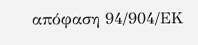απόφαση 94/904/ΕΚ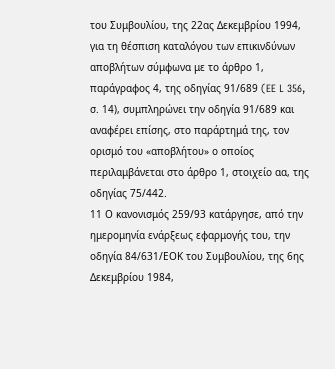του Συμβουλίου, της 22ας Δεκεμβρίου 1994, για τη θέσπιση καταλόγου των επικινδύνων αποβλήτων σύμφωνα με το άρθρο 1, παράγραφος 4, της οδηγίας 91/689 (EE L 356, σ. 14), συμπληρώνει την οδηγία 91/689 και αναφέρει επίσης, στο παράρτημά της, τον ορισμό του «αποβλήτου» ο οποίος περιλαμβάνεται στο άρθρο 1, στοιχείο αα, της οδηγίας 75/442.
11 Ο κανονισμός 259/93 κατάργησε, από την ημερομηνία ενάρξεως εφαρμογής του, την οδηγία 84/631/ΕΟΚ του Συμβουλίου, της 6ης Δεκεμβρίου 1984,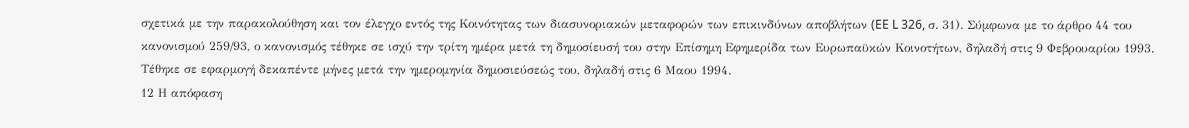σχετικά με την παρακολούθηση και τον έλεγχο εντός της Κοινότητας των διασυνοριακών μεταφορών των επικινδύνων αποβλήτων (EE L 326, σ. 31). Σύμφωνα με το άρθρο 44 του κανονισμού 259/93, ο κανονισμός τέθηκε σε ισχύ την τρίτη ημέρα μετά τη δημοσίευσή του στην Επίσημη Εφημερίδα των Ευρωπαϋκών Κοινοτήτων, δηλαδή στις 9 Φεβρουαρίου 1993. Τέθηκε σε εφαρμογή δεκαπέντε μήνες μετά την ημερομηνία δημοσιεύσεώς του, δηλαδή στις 6 Μαου 1994.
12 Η απόφαση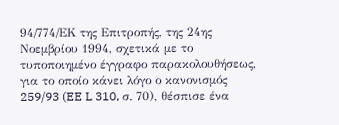94/774/ΕΚ της Επιτροπής, της 24ης Νοεμβρίου 1994, σχετικά με το τυποποιημένο έγγραφο παρακολουθήσεως, για το οποίο κάνει λόγο ο κανονισμός 259/93 (EE L 310, σ. 70), θέσπισε ένα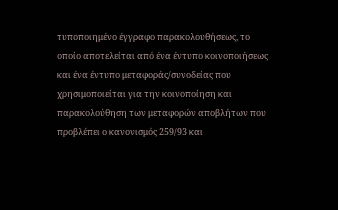τυποποιημένο έγγραφο παρακολουθήσεως, το οποίο αποτελείται από ένα έντυπο κοινοποιήσεως και ένα έντυπο μεταφοράς/συνοδείας που χρησιμοποιείται για την κοινοποίηση και παρακολούθηση των μεταφορών αποβλήτων που προβλέπει ο κανονισμός 259/93 και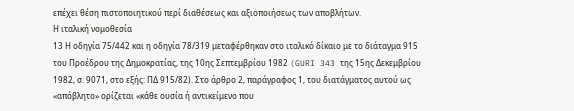επέχει θέση πιστοποιητικού περί διαθέσεως και αξιοποιήσεως των αποβλήτων.
Η ιταλική νομοθεσία
13 Η οδηγία 75/442 και η οδηγία 78/319 μεταφέρθηκαν στο ιταλικό δίκαιο με το διάταγμα 915 του Προέδρου της Δημοκρατίας, της 10ης Σεπτεμβρίου 1982 (GURI 343 της 15ης Δεκεμβρίου 1982, σ. 9071, στο εξής: ΠΔ 915/82). Στο άρθρο 2, παράγραφος 1, του διατάγματος αυτού ως «απόβλητο» ορίζεται «κάθε ουσία ή αντικείμενο που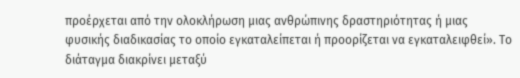προέρχεται από την ολοκλήρωση μιας ανθρώπινης δραστηριότητας ή μιας φυσικής διαδικασίας το οποίο εγκαταλείπεται ή προορίζεται να εγκαταλειφθεί». Το διάταγμα διακρίνει μεταξύ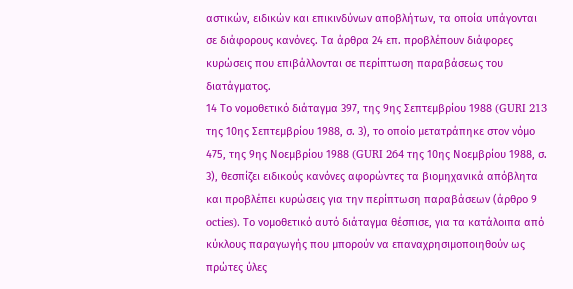αστικών, ειδικών και επικινδύνων αποβλήτων, τα οποία υπάγονται σε διάφορους κανόνες. Τα άρθρα 24 επ. προβλέπουν διάφορες κυρώσεις που επιβάλλονται σε περίπτωση παραβάσεως του διατάγματος.
14 Το νομοθετικό διάταγμα 397, της 9ης Σεπτεμβρίου 1988 (GURI 213 της 10ης Σεπτεμβρίου 1988, σ. 3), το οποίο μετατράπηκε στον νόμο 475, της 9ης Νοεμβρίου 1988 (GURI 264 της 10ης Νοεμβρίου 1988, σ. 3), θεσπίζει ειδικούς κανόνες αφορώντες τα βιομηχανικά απόβλητα και προβλέπει κυρώσεις για την περίπτωση παραβάσεων (άρθρο 9 octies). Το νομοθετικό αυτό διάταγμα θέσπισε, για τα κατάλοιπα από κύκλους παραγωγής που μπορούν να επαναχρησιμοποιηθούν ως πρώτες ύλες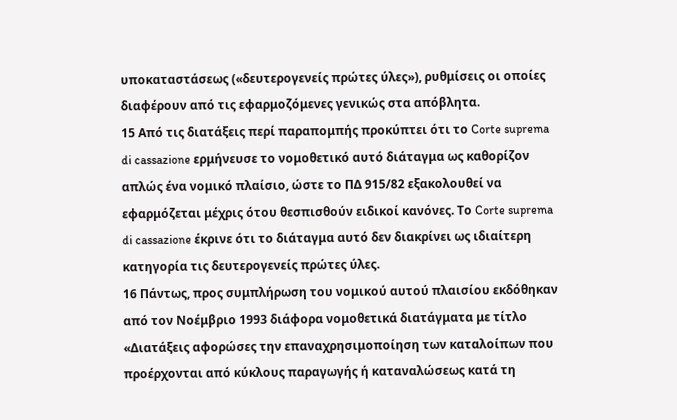υποκαταστάσεως («δευτερογενείς πρώτες ύλες»), ρυθμίσεις οι οποίες διαφέρουν από τις εφαρμοζόμενες γενικώς στα απόβλητα.
15 Από τις διατάξεις περί παραπομπής προκύπτει ότι το Corte suprema di cassazione ερμήνευσε το νομοθετικό αυτό διάταγμα ως καθορίζον απλώς ένα νομικό πλαίσιο, ώστε το ΠΔ 915/82 εξακολουθεί να εφαρμόζεται μέχρις ότου θεσπισθούν ειδικοί κανόνες. Το Corte suprema di cassazione έκρινε ότι το διάταγμα αυτό δεν διακρίνει ως ιδιαίτερη κατηγορία τις δευτερογενείς πρώτες ύλες.
16 Πάντως, προς συμπλήρωση του νομικού αυτού πλαισίου εκδόθηκαν από τον Νοέμβριο 1993 διάφορα νομοθετικά διατάγματα με τίτλο «Διατάξεις αφορώσες την επαναχρησιμοποίηση των καταλοίπων που προέρχονται από κύκλους παραγωγής ή καταναλώσεως κατά τη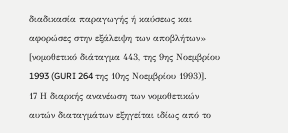διαδικασία παραγωγής ή καύσεως και αφορώσες στην εξάλειψη των αποβλήτων» [νομοθετικό διάταγμα 443, της 9ης Νοεμβρίου 1993 (GURI 264 της 10ης Νοεμβρίου 1993)].
17 Η διαρκής ανανέωση των νομοθετικών αυτών διαταγμάτων εξηγείται ιδίως από το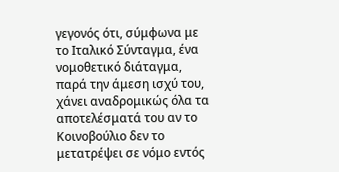γεγονός ότι, σύμφωνα με το Ιταλικό Σύνταγμα, ένα νομοθετικό διάταγμα, παρά την άμεση ισχύ του, χάνει αναδρομικώς όλα τα αποτελέσματά του αν το Κοινοβούλιο δεν το μετατρέψει σε νόμο εντός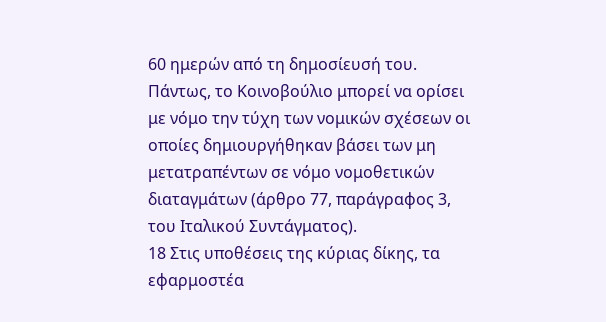60 ημερών από τη δημοσίευσή του. Πάντως, το Κοινοβούλιο μπορεί να ορίσει με νόμο την τύχη των νομικών σχέσεων οι οποίες δημιουργήθηκαν βάσει των μη μετατραπέντων σε νόμο νομοθετικών διαταγμάτων (άρθρο 77, παράγραφος 3, του Ιταλικού Συντάγματος).
18 Στις υποθέσεις της κύριας δίκης, τα εφαρμοστέα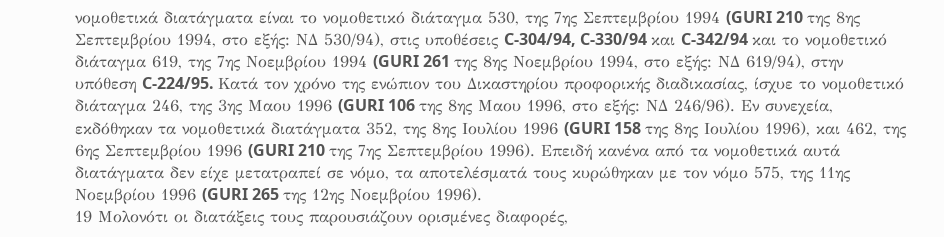νομοθετικά διατάγματα είναι το νομοθετικό διάταγμα 530, της 7ης Σεπτεμβρίου 1994 (GURI 210 της 8ης Σεπτεμβρίου 1994, στο εξής: ΝΔ 530/94), στις υποθέσεις C-304/94, C-330/94 και C-342/94 και το νομοθετικό διάταγμα 619, της 7ης Νοεμβρίου 1994 (GURI 261 της 8ης Νοεμβρίου 1994, στο εξής: ΝΔ 619/94), στην υπόθεση C-224/95. Κατά τον χρόνο της ενώπιον του Δικαστηρίου προφορικής διαδικασίας, ίσχυε το νομοθετικό διάταγμα 246, της 3ης Μαου 1996 (GURI 106 της 8ης Μαου 1996, στο εξής: ΝΔ 246/96). Εν συνεχεία, εκδόθηκαν τα νομοθετικά διατάγματα 352, της 8ης Ιουλίου 1996 (GURI 158 της 8ης Ιουλίου 1996), και 462, της 6ης Σεπτεμβρίου 1996 (GURI 210 της 7ης Σεπτεμβρίου 1996). Επειδή κανένα από τα νομοθετικά αυτά διατάγματα δεν είχε μετατραπεί σε νόμο, τα αποτελέσματά τους κυρώθηκαν με τον νόμο 575, της 11ης Νοεμβρίου 1996 (GURI 265 της 12ης Νοεμβρίου 1996).
19 Μολονότι οι διατάξεις τους παρουσιάζουν ορισμένες διαφορές,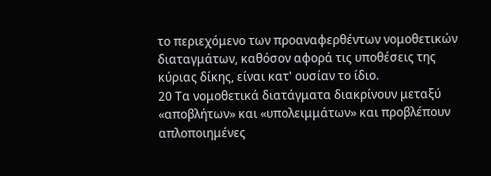το περιεχόμενο των προαναφερθέντων νομοθετικών διαταγμάτων, καθόσον αφορά τις υποθέσεις της κύριας δίκης, είναι κατ' ουσίαν το ίδιο.
20 Τα νομοθετικά διατάγματα διακρίνουν μεταξύ «αποβλήτων» και «υπολειμμάτων» και προβλέπουν απλοποιημένες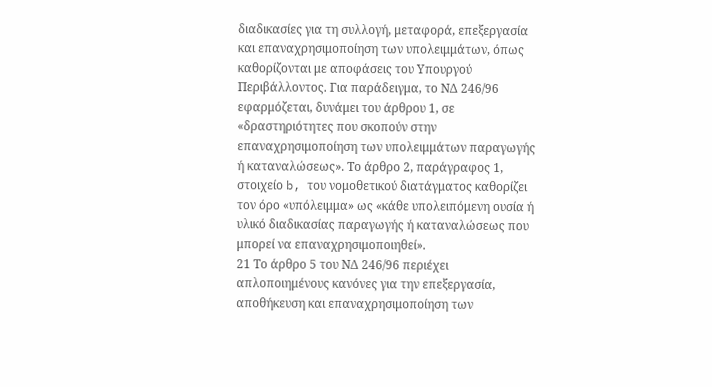διαδικασίες για τη συλλογή, μεταφορά, επεξεργασία και επαναχρησιμοποίηση των υπολειμμάτων, όπως καθορίζονται με αποφάσεις του Υπουργού Περιβάλλοντος. Για παράδειγμα, το ΝΔ 246/96 εφαρμόζεται, δυνάμει του άρθρου 1, σε «δραστηριότητες που σκοπούν στην επαναχρησιμοποίηση των υπολειμμάτων παραγωγής ή καταναλώσεως». Το άρθρο 2, παράγραφος 1, στοιχείο b, του νομοθετικού διατάγματος καθορίζει τον όρο «υπόλειμμα» ως «κάθε υπολειπόμενη ουσία ή υλικό διαδικασίας παραγωγής ή καταναλώσεως που μπορεί να επαναχρησιμοποιηθεί».
21 Το άρθρο 5 του ΝΔ 246/96 περιέχει απλοποιημένους κανόνες για την επεξεργασία, αποθήκευση και επαναχρησιμοποίηση των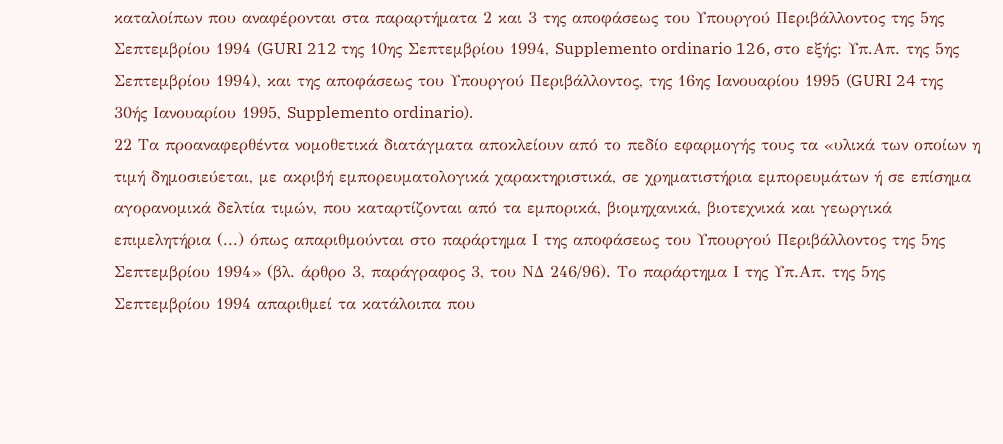καταλοίπων που αναφέρονται στα παραρτήματα 2 και 3 της αποφάσεως του Υπουργού Περιβάλλοντος της 5ης Σεπτεμβρίου 1994 (GURI 212 της 10ης Σεπτεμβρίου 1994, Supplemento ordinario 126, στο εξής: Υπ.Απ. της 5ης Σεπτεμβρίου 1994), και της αποφάσεως του Υπουργού Περιβάλλοντος, της 16ης Ιανουαρίου 1995 (GURI 24 της 30ής Ιανουαρίου 1995, Supplemento ordinario).
22 Τα προαναφερθέντα νομοθετικά διατάγματα αποκλείουν από το πεδίο εφαρμογής τους τα «υλικά των οποίων η τιμή δημοσιεύεται, με ακριβή εμπορευματολογικά χαρακτηριστικά, σε χρηματιστήρια εμπορευμάτων ή σε επίσημα αγορανομικά δελτία τιμών, που καταρτίζονται από τα εμπορικά, βιομηχανικά, βιοτεχνικά και γεωργικά επιμελητήρια (...) όπως απαριθμούνται στο παράρτημα Ι της αποφάσεως του Υπουργού Περιβάλλοντος της 5ης Σεπτεμβρίου 1994» (βλ. άρθρο 3, παράγραφος 3, του ΝΔ 246/96). Το παράρτημα Ι της Υπ.Απ. της 5ης Σεπτεμβρίου 1994 απαριθμεί τα κατάλοιπα που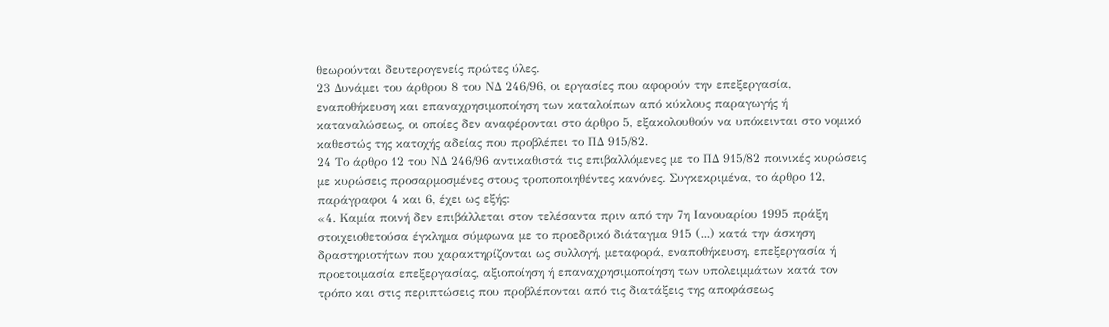θεωρούνται δευτερογενείς πρώτες ύλες.
23 Δυνάμει του άρθρου 8 του ΝΔ 246/96, οι εργασίες που αφορούν την επεξεργασία, εναποθήκευση και επαναχρησιμοποίηση των καταλοίπων από κύκλους παραγωγής ή καταναλώσεως, οι οποίες δεν αναφέρονται στο άρθρο 5, εξακολουθούν να υπόκεινται στο νομικό καθεστώς της κατοχής αδείας που προβλέπει το ΠΔ 915/82.
24 Το άρθρο 12 του ΝΔ 246/96 αντικαθιστά τις επιβαλλόμενες με το ΠΔ 915/82 ποινικές κυρώσεις με κυρώσεις προσαρμοσμένες στους τροποποιηθέντες κανόνες. Συγκεκριμένα, το άρθρο 12, παράγραφοι 4 και 6, έχει ως εξής:
«4. Καμία ποινή δεν επιβάλλεται στον τελέσαντα πριν από την 7η Ιανουαρίου 1995 πράξη στοιχειοθετούσα έγκλημα σύμφωνα με το προεδρικό διάταγμα 915 (...) κατά την άσκηση δραστηριοτήτων που χαρακτηρίζονται ως συλλογή, μεταφορά, εναποθήκευση, επεξεργασία ή προετοιμασία επεξεργασίας, αξιοποίηση ή επαναχρησιμοποίηση των υπολειμμάτων κατά τον τρόπο και στις περιπτώσεις που προβλέπονται από τις διατάξεις της αποφάσεως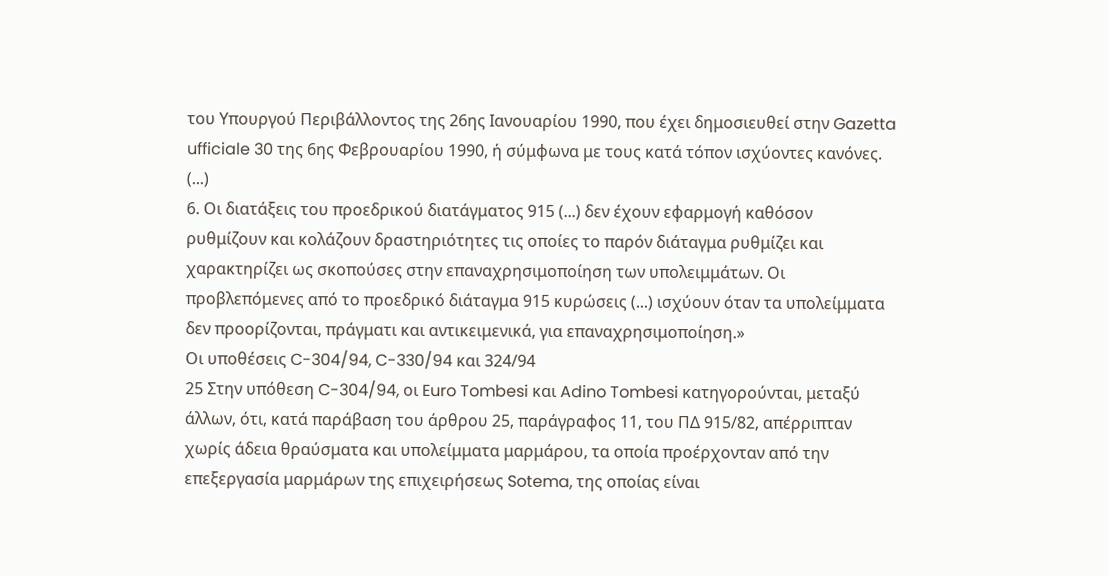του Υπουργού Περιβάλλοντος της 26ης Ιανουαρίου 1990, που έχει δημοσιευθεί στην Gazetta ufficiale 30 της 6ης Φεβρουαρίου 1990, ή σύμφωνα με τους κατά τόπον ισχύοντες κανόνες.
(...)
6. Οι διατάξεις του προεδρικού διατάγματος 915 (...) δεν έχουν εφαρμογή καθόσον ρυθμίζουν και κολάζουν δραστηριότητες τις οποίες το παρόν διάταγμα ρυθμίζει και χαρακτηρίζει ως σκοπούσες στην επαναχρησιμοποίηση των υπολειμμάτων. Οι προβλεπόμενες από το προεδρικό διάταγμα 915 κυρώσεις (...) ισχύουν όταν τα υπολείμματα δεν προορίζονται, πράγματι και αντικειμενικά, για επαναχρησιμοποίηση.»
Οι υποθέσεις C-304/94, C-330/94 και 324/94
25 Στην υπόθεση C-304/94, οι Euro Tombesi και Adino Tombesi κατηγορούνται, μεταξύ άλλων, ότι, κατά παράβαση του άρθρου 25, παράγραφος 11, του ΠΔ 915/82, απέρριπταν χωρίς άδεια θραύσματα και υπολείμματα μαρμάρου, τα οποία προέρχονταν από την επεξεργασία μαρμάρων της επιχειρήσεως Sotema, της οποίας είναι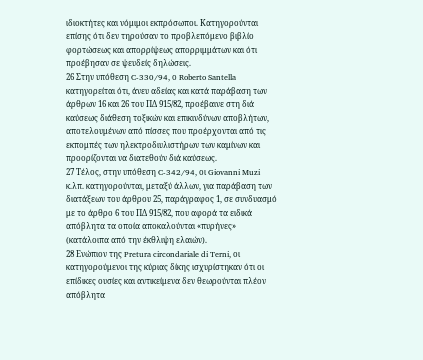ιδιοκτήτες και νόμιμοι εκπρόσωποι. Κατηγορούνται επίσης ότι δεν τηρούσαν το προβλεπόμενο βιβλίο φορτώσεως και απορρίψεως απορριμμάτων και ότι προέβησαν σε ψευδείς δηλώσεις.
26 Στην υπόθεση C-330/94, ο Roberto Santella κατηγορείται ότι, άνευ αδείας και κατά παράβαση των άρθρων 16 και 26 του ΠΔ 915/82, προέβαινε στη διά καύσεως διάθεση τοξικών και επικινδύνων αποβλήτων, αποτελουμένων από πίσσες που προέρχονται από τις εκπομπές των ηλεκτροδιυλιστήρων των καμίνων και προορίζονται να διατεθούν διά καύσεως.
27 Τέλος, στην υπόθεση C-342/94, οι Giovanni Muzi κ.λπ. κατηγορούνται, μεταξύ άλλων, για παράβαση των διατάξεων του άρθρου 25, παράγραφος 1, σε συνδυασμό με το άρθρο 6 του ΠΔ 915/82, που αφορά τα ειδικά απόβλητα τα οποία αποκαλούνται «πυρήνες» (κατάλοιπα από την έκθλιψη ελαιών).
28 Ενώπιον της Pretura circondariale di Terni, οι κατηγορούμενοι της κύριας δίκης ισχυρίστηκαν ότι οι επίδικες ουσίες και αντικείμενα δεν θεωρούνται πλέον απόβλητα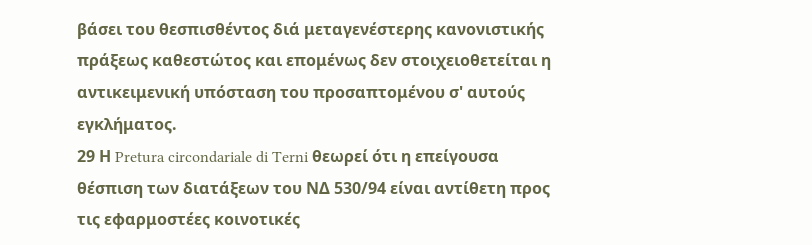βάσει του θεσπισθέντος διά μεταγενέστερης κανονιστικής πράξεως καθεστώτος και επομένως δεν στοιχειοθετείται η αντικειμενική υπόσταση του προσαπτομένου σ' αυτούς εγκλήματος.
29 Η Pretura circondariale di Terni θεωρεί ότι η επείγουσα θέσπιση των διατάξεων του ΝΔ 530/94 είναι αντίθετη προς τις εφαρμοστέες κοινοτικές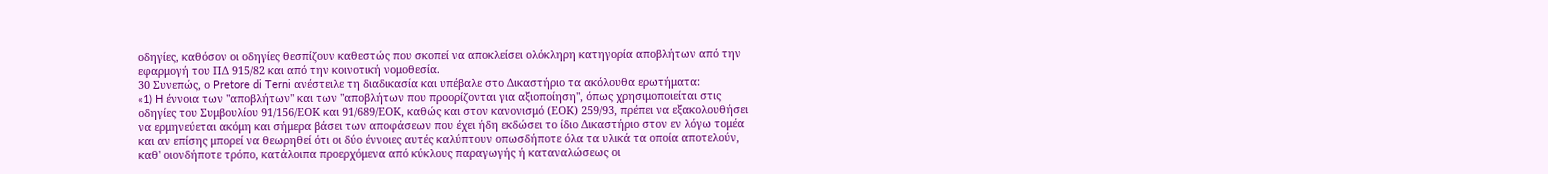οδηγίες, καθόσον οι οδηγίες θεσπίζουν καθεστώς που σκοπεί να αποκλείσει ολόκληρη κατηγορία αποβλήτων από την εφαρμογή του ΠΔ 915/82 και από την κοινοτική νομοθεσία.
30 Συνεπώς, ο Pretore di Terni ανέστειλε τη διαδικασία και υπέβαλε στο Δικαστήριο τα ακόλουθα ερωτήματα:
«1) H έννοια των "αποβλήτων" και των "αποβλήτων που προορίζονται για αξιοποίηση", όπως χρησιμοποιείται στις οδηγίες του Συμβουλίου 91/156/ΕΟΚ και 91/689/ΕΟΚ, καθώς και στον κανονισμό (ΕΟΚ) 259/93, πρέπει να εξακολουθήσει να ερμηνεύεται ακόμη και σήμερα βάσει των αποφάσεων που έχει ήδη εκδώσει το ίδιο Δικαστήριο στον εν λόγω τομέα και αν επίσης μπορεί να θεωρηθεί ότι οι δύο έννοιες αυτές καλύπτουν οπωσδήποτε όλα τα υλικά τα οποία αποτελούν, καθ' οιονδήποτε τρόπο, κατάλοιπα προερχόμενα από κύκλους παραγωγής ή καταναλώσεως οι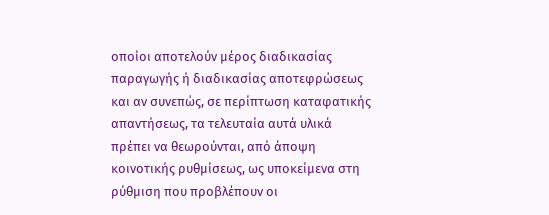οποίοι αποτελούν μέρος διαδικασίας παραγωγής ή διαδικασίας αποτεφρώσεως και αν συνεπώς, σε περίπτωση καταφατικής απαντήσεως, τα τελευταία αυτά υλικά πρέπει να θεωρούνται, από άποψη κοινοτικής ρυθμίσεως, ως υποκείμενα στη ρύθμιση που προβλέπουν οι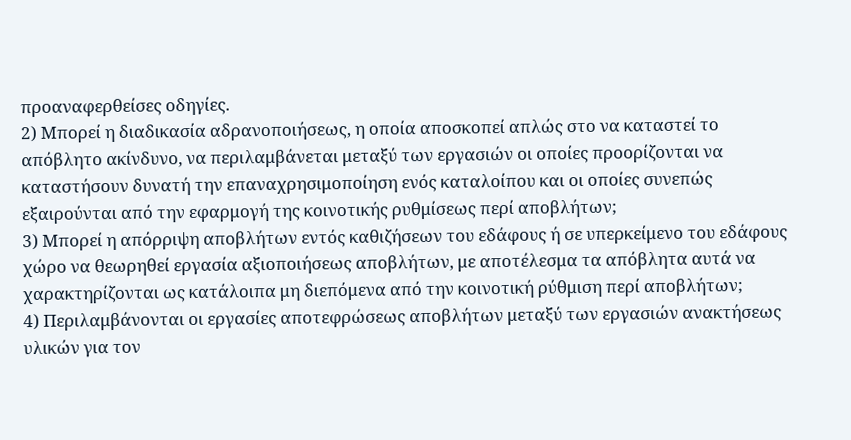προαναφερθείσες οδηγίες.
2) Μπορεί η διαδικασία αδρανοποιήσεως, η οποία αποσκοπεί απλώς στο να καταστεί το απόβλητο ακίνδυνο, να περιλαμβάνεται μεταξύ των εργασιών οι οποίες προορίζονται να καταστήσουν δυνατή την επαναχρησιμοποίηση ενός καταλοίπου και οι οποίες συνεπώς εξαιρούνται από την εφαρμογή της κοινοτικής ρυθμίσεως περί αποβλήτων;
3) Μπορεί η απόρριψη αποβλήτων εντός καθιζήσεων του εδάφους ή σε υπερκείμενο του εδάφους χώρο να θεωρηθεί εργασία αξιοποιήσεως αποβλήτων, με αποτέλεσμα τα απόβλητα αυτά να χαρακτηρίζονται ως κατάλοιπα μη διεπόμενα από την κοινοτική ρύθμιση περί αποβλήτων;
4) Περιλαμβάνονται οι εργασίες αποτεφρώσεως αποβλήτων μεταξύ των εργασιών ανακτήσεως υλικών για τον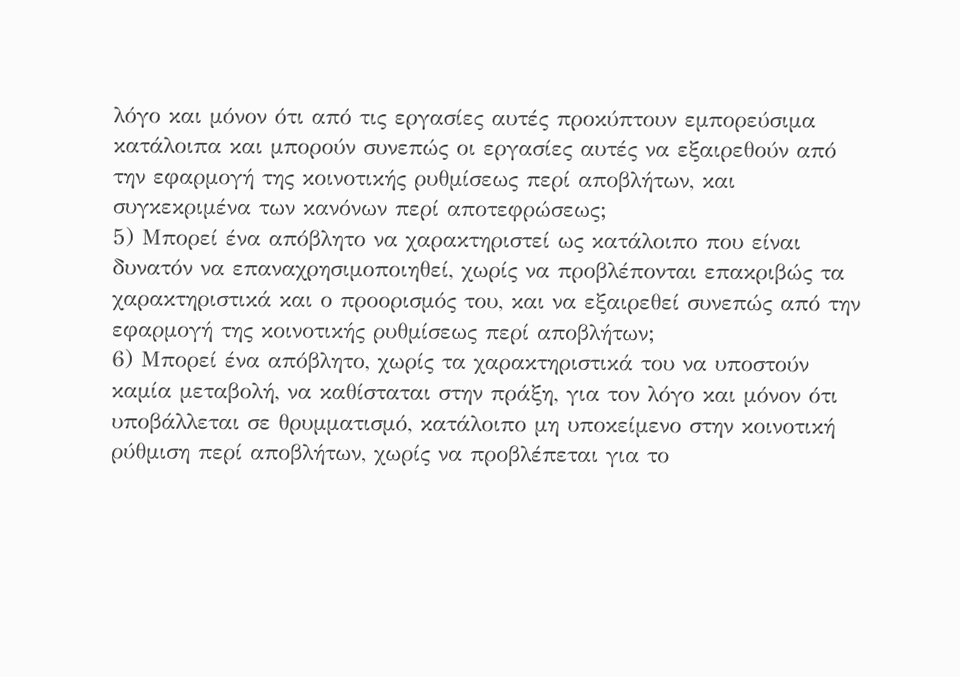λόγο και μόνον ότι από τις εργασίες αυτές προκύπτουν εμπορεύσιμα κατάλοιπα και μπορούν συνεπώς οι εργασίες αυτές να εξαιρεθούν από την εφαρμογή της κοινοτικής ρυθμίσεως περί αποβλήτων, και συγκεκριμένα των κανόνων περί αποτεφρώσεως;
5) Μπορεί ένα απόβλητο να χαρακτηριστεί ως κατάλοιπο που είναι δυνατόν να επαναχρησιμοποιηθεί, χωρίς να προβλέπονται επακριβώς τα χαρακτηριστικά και ο προορισμός του, και να εξαιρεθεί συνεπώς από την εφαρμογή της κοινοτικής ρυθμίσεως περί αποβλήτων;
6) Μπορεί ένα απόβλητο, χωρίς τα χαρακτηριστικά του να υποστούν καμία μεταβολή, να καθίσταται στην πράξη, για τον λόγο και μόνον ότι υποβάλλεται σε θρυμματισμό, κατάλοιπο μη υποκείμενο στην κοινοτική ρύθμιση περί αποβλήτων, χωρίς να προβλέπεται για το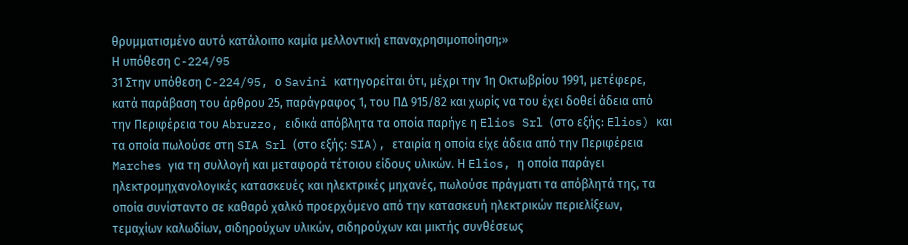θρυμματισμένο αυτό κατάλοιπο καμία μελλοντική επαναχρησιμοποίηση;»
Η υπόθεση C-224/95
31 Στην υπόθεση C-224/95, ο Savini κατηγορείται ότι, μέχρι την 1η Οκτωβρίου 1991, μετέφερε, κατά παράβαση του άρθρου 25, παράγραφος 1, του ΠΔ 915/82 και χωρίς να του έχει δοθεί άδεια από την Περιφέρεια του Abruzzo, ειδικά απόβλητα τα οποία παρήγε η Elios Srl (στο εξής: Elios) και τα οποία πωλούσε στη SIA Srl (στο εξής: SIA), εταιρία η οποία είχε άδεια από την Περιφέρεια Marches για τη συλλογή και μεταφορά τέτοιου είδους υλικών. Η Elios, η οποία παράγει ηλεκτρομηχανολογικές κατασκευές και ηλεκτρικές μηχανές, πωλούσε πράγματι τα απόβλητά της, τα οποία συνίσταντο σε καθαρό χαλκό προερχόμενο από την κατασκευή ηλεκτρικών περιελίξεων, τεμαχίων καλωδίων, σιδηρούχων υλικών, σιδηρούχων και μικτής συνθέσεως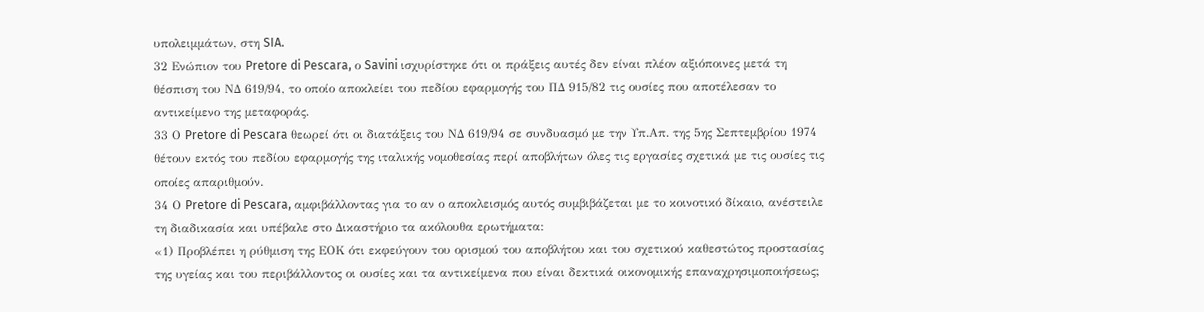υπολειμμάτων, στη SIA.
32 Ενώπιον του Pretore di Pescara, ο Savini ισχυρίστηκε ότι οι πράξεις αυτές δεν είναι πλέον αξιόποινες μετά τη θέσπιση του ΝΔ 619/94, το οποίο αποκλείει του πεδίου εφαρμογής του ΠΔ 915/82 τις ουσίες που αποτέλεσαν το αντικείμενο της μεταφοράς.
33 Ο Pretore di Pescara θεωρεί ότι οι διατάξεις του ΝΔ 619/94 σε συνδυασμό με την Υπ.Απ. της 5ης Σεπτεμβρίου 1974 θέτουν εκτός του πεδίου εφαρμογής της ιταλικής νομοθεσίας περί αποβλήτων όλες τις εργασίες σχετικά με τις ουσίες τις οποίες απαριθμούν.
34 Ο Pretore di Pescara, αμφιβάλλοντας για το αν ο αποκλεισμός αυτός συμβιβάζεται με το κοινοτικό δίκαιο, ανέστειλε τη διαδικασία και υπέβαλε στο Δικαστήριο τα ακόλουθα ερωτήματα:
«1) Προβλέπει η ρύθμιση της ΕΟΚ ότι εκφεύγουν του ορισμού του αποβλήτου και του σχετικού καθεστώτος προστασίας της υγείας και του περιβάλλοντος οι ουσίες και τα αντικείμενα που είναι δεκτικά οικονομικής επαναχρησιμοποιήσεως;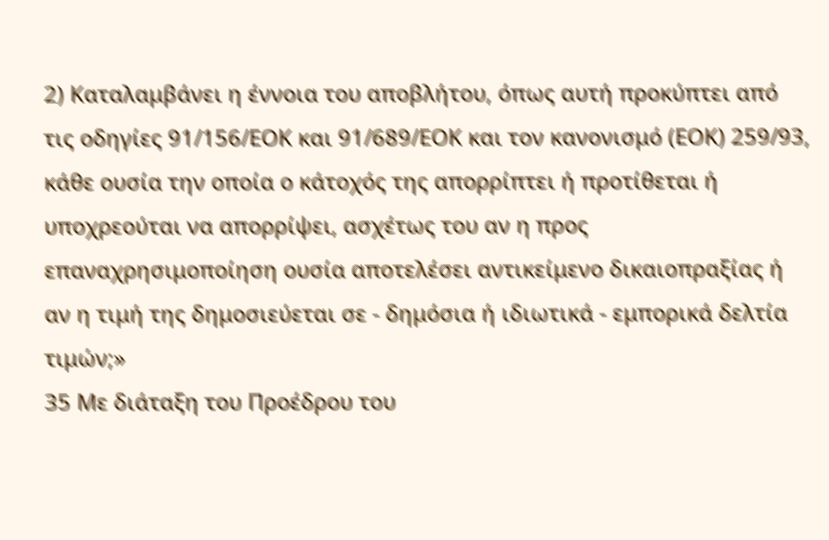2) Καταλαμβάνει η έννοια του αποβλήτου, όπως αυτή προκύπτει από τις οδηγίες 91/156/ΕΟΚ και 91/689/ΕΟΚ και τον κανονισμό (ΕΟΚ) 259/93, κάθε ουσία την οποία ο κάτοχός της απορρίπτει ή προτίθεται ή υποχρεούται να απορρίψει, ασχέτως του αν η προς επαναχρησιμοποίηση ουσία αποτελέσει αντικείμενο δικαιοπραξίας ή αν η τιμή της δημοσιεύεται σε - δημόσια ή ιδιωτικά - εμπορικά δελτία τιμών;»
35 Με διάταξη του Προέδρου του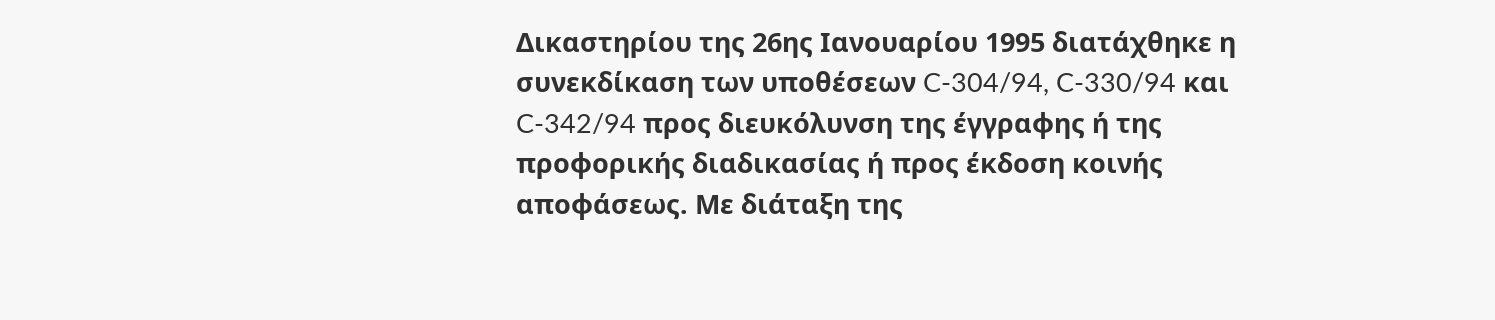Δικαστηρίου της 26ης Ιανουαρίου 1995 διατάχθηκε η συνεκδίκαση των υποθέσεων C-304/94, C-330/94 και C-342/94 προς διευκόλυνση της έγγραφης ή της προφορικής διαδικασίας ή προς έκδοση κοινής αποφάσεως. Με διάταξη της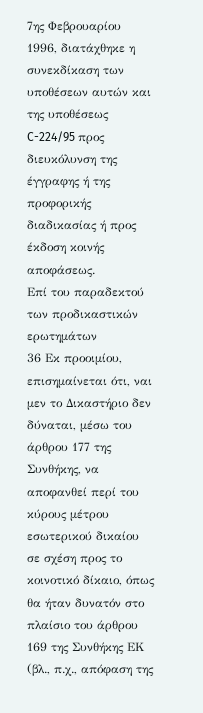7ης Φεβρουαρίου 1996, διατάχθηκε η συνεκδίκαση των υποθέσεων αυτών και της υποθέσεως C-224/95 προς διευκόλυνση της έγγραφης ή της προφορικής διαδικασίας ή προς έκδοση κοινής αποφάσεως.
Επί του παραδεκτού των προδικαστικών ερωτημάτων
36 Εκ προοιμίου, επισημαίνεται ότι, ναι μεν το Δικαστήριο δεν δύναται, μέσω του άρθρου 177 της Συνθήκης, να αποφανθεί περί του κύρους μέτρου εσωτερικού δικαίου σε σχέση προς το κοινοτικό δίκαιο, όπως θα ήταν δυνατόν στο πλαίσιο του άρθρου 169 της Συνθήκης ΕΚ (βλ., π.χ., απόφαση της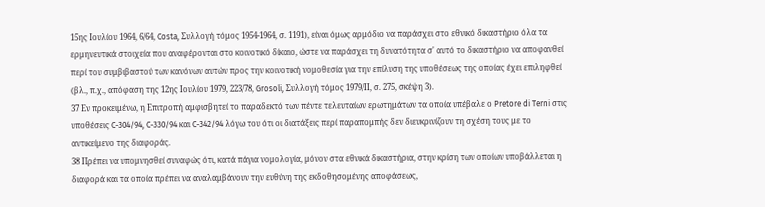15ης Ιουλίου 1964, 6/64, Costa, Συλλογή τόμος 1954-1964, σ. 1191), είναι όμως αρμόδιο να παράσχει στο εθνικό δικαστήριο όλα τα ερμηνευτικά στοιχεία που αναφέρονται στο κοινοτικό δίκαιο, ώστε να παράσχει τη δυνατότητα σ' αυτό το δικαστήριο να αποφανθεί περί του συμβιβαστού των κανόνων αυτών προς την κοινοτική νομοθεσία για την επίλυση της υποθέσεως της οποίας έχει επιληφθεί (βλ., π.χ., απόφαση της 12ης Ιουλίου 1979, 223/78, Grosoli, Συλλογή τόμος 1979/ΙΙ, σ. 275, σκέψη 3).
37 Εν προκειμένω, η Επιτροπή αμφισβητεί το παραδεκτό των πέντε τελευταίων ερωτημάτων τα οποία υπέβαλε ο Pretore di Terni στις υποθέσεις C-304/94, C-330/94 και C-342/94 λόγω του ότι οι διατάξεις περί παραπομπής δεν διευκρινίζουν τη σχέση τους με το αντικείμενο της διαφοράς.
38 Πρέπει να υπομνησθεί συναφώς ότι, κατά πάγια νομολογία, μόνον στα εθνικά δικαστήρια, στην κρίση των οποίων υποβάλλεται η διαφορά και τα οποία πρέπει να αναλαμβάνουν την ευθύνη της εκδοθησομένης αποφάσεως,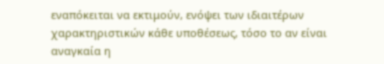εναπόκειται να εκτιμούν, ενόψει των ιδιαιτέρων χαρακτηριστικών κάθε υποθέσεως, τόσο το αν είναι αναγκαία η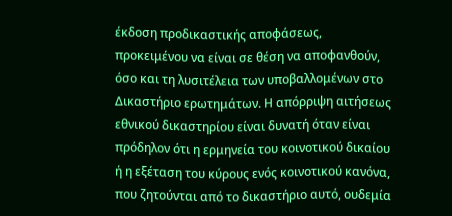έκδοση προδικαστικής αποφάσεως, προκειμένου να είναι σε θέση να αποφανθούν, όσο και τη λυσιτέλεια των υποβαλλομένων στο Δικαστήριο ερωτημάτων. Η απόρριψη αιτήσεως εθνικού δικαστηρίου είναι δυνατή όταν είναι πρόδηλον ότι η ερμηνεία του κοινοτικού δικαίου ή η εξέταση του κύρους ενός κοινοτικού κανόνα, που ζητούνται από το δικαστήριο αυτό, ουδεμία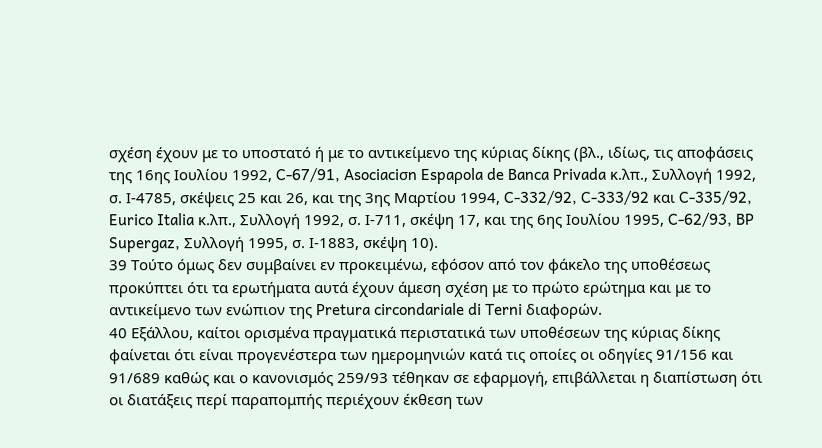σχέση έχουν με το υποστατό ή με το αντικείμενο της κύριας δίκης (βλ., ιδίως, τις αποφάσεις της 16ης Ιουλίου 1992, C-67/91, Asociaciσn Espaρola de Banca Privada κ.λπ., Συλλογή 1992, σ. Ι-4785, σκέψεις 25 και 26, και της 3ης Μαρτίου 1994, C-332/92, C-333/92 και C-335/92, Eurico Italia κ.λπ., Συλλογή 1992, σ. Ι-711, σκέψη 17, και της 6ης Ιουλίου 1995, C-62/93, BP Supergaz, Συλλογή 1995, σ. Ι-1883, σκέψη 10).
39 Τούτο όμως δεν συμβαίνει εν προκειμένω, εφόσον από τον φάκελο της υποθέσεως προκύπτει ότι τα ερωτήματα αυτά έχουν άμεση σχέση με το πρώτο ερώτημα και με το αντικείμενο των ενώπιον της Pretura circondariale di Terni διαφορών.
40 Εξάλλου, καίτοι ορισμένα πραγματικά περιστατικά των υποθέσεων της κύριας δίκης φαίνεται ότι είναι προγενέστερα των ημερομηνιών κατά τις οποίες οι οδηγίες 91/156 και 91/689 καθώς και ο κανονισμός 259/93 τέθηκαν σε εφαρμογή, επιβάλλεται η διαπίστωση ότι οι διατάξεις περί παραπομπής περιέχουν έκθεση των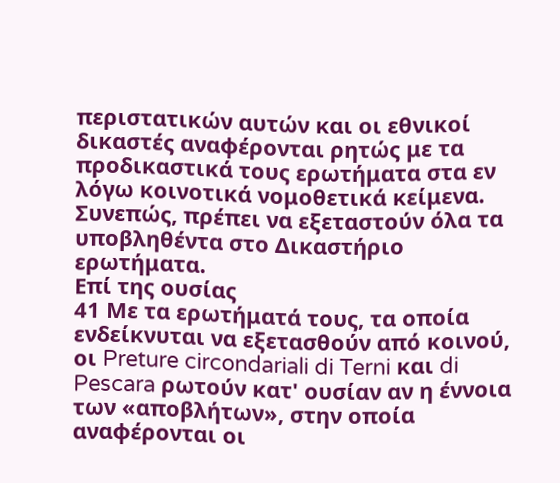περιστατικών αυτών και οι εθνικοί δικαστές αναφέρονται ρητώς με τα προδικαστικά τους ερωτήματα στα εν λόγω κοινοτικά νομοθετικά κείμενα. Συνεπώς, πρέπει να εξεταστούν όλα τα υποβληθέντα στο Δικαστήριο ερωτήματα.
Επί της ουσίας
41 Με τα ερωτήματά τους, τα οποία ενδείκνυται να εξετασθούν από κοινού, οι Preture circondariali di Terni και di Pescara ρωτούν κατ' ουσίαν αν η έννοια των «αποβλήτων», στην οποία αναφέρονται οι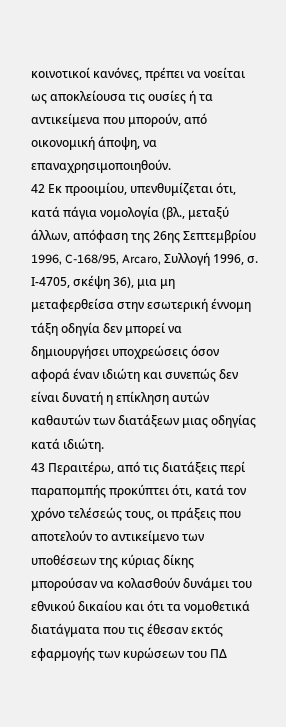κοινοτικοί κανόνες, πρέπει να νοείται ως αποκλείουσα τις ουσίες ή τα αντικείμενα που μπορούν, από οικονομική άποψη, να επαναχρησιμοποιηθούν.
42 Εκ προοιμίου, υπενθυμίζεται ότι, κατά πάγια νομολογία (βλ., μεταξύ άλλων, απόφαση της 26ης Σεπτεμβρίου 1996, C-168/95, Arcaro, Συλλογή 1996, σ. Ι-4705, σκέψη 36), μια μη μεταφερθείσα στην εσωτερική έννομη τάξη οδηγία δεν μπορεί να δημιουργήσει υποχρεώσεις όσον αφορά έναν ιδιώτη και συνεπώς δεν είναι δυνατή η επίκληση αυτών καθαυτών των διατάξεων μιας οδηγίας κατά ιδιώτη.
43 Περαιτέρω, από τις διατάξεις περί παραπομπής προκύπτει ότι, κατά τον χρόνο τελέσεώς τους, οι πράξεις που αποτελούν το αντικείμενο των υποθέσεων της κύριας δίκης μπορούσαν να κολασθούν δυνάμει του εθνικού δικαίου και ότι τα νομοθετικά διατάγματα που τις έθεσαν εκτός εφαρμογής των κυρώσεων του ΠΔ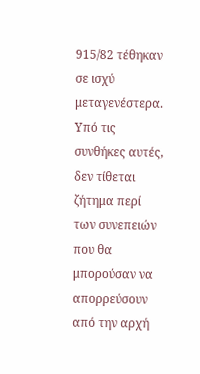915/82 τέθηκαν σε ισχύ μεταγενέστερα. Υπό τις συνθήκες αυτές, δεν τίθεται ζήτημα περί των συνεπειών που θα μπορούσαν να απορρεύσουν από την αρχή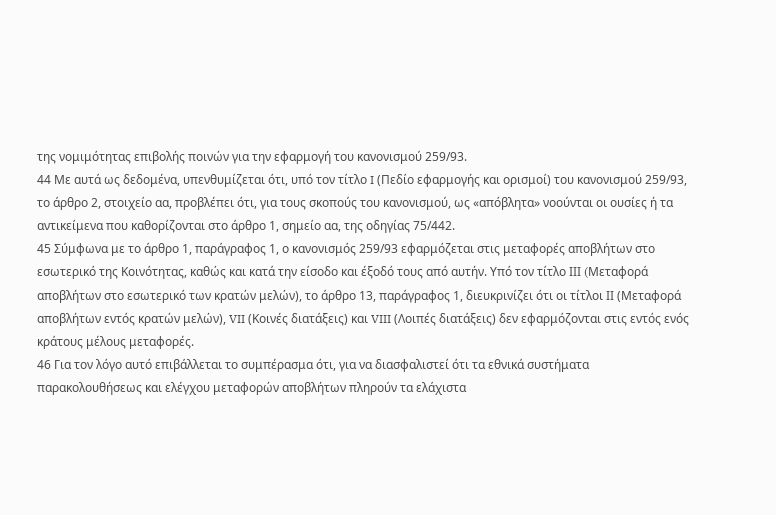της νομιμότητας επιβολής ποινών για την εφαρμογή του κανονισμού 259/93.
44 Με αυτά ως δεδομένα, υπενθυμίζεται ότι, υπό τον τίτλο I (Πεδίο εφαρμογής και ορισμοί) του κανονισμού 259/93, το άρθρο 2, στοιχείο αα, προβλέπει ότι, για τους σκοπούς του κανονισμού, ως «απόβλητα» νοούνται οι ουσίες ή τα αντικείμενα που καθορίζονται στο άρθρο 1, σημείο αα, της οδηγίας 75/442.
45 Σύμφωνα με το άρθρο 1, παράγραφος 1, ο κανονισμός 259/93 εφαρμόζεται στις μεταφορές αποβλήτων στο εσωτερικό της Κοινότητας, καθώς και κατά την είσοδο και έξοδό τους από αυτήν. Υπό τον τίτλο ΙΙΙ (Mεταφορά αποβλήτων στο εσωτερικό των κρατών μελών), το άρθρο 13, παράγραφος 1, διευκρινίζει ότι οι τίτλοι ΙΙ (Μεταφορά αποβλήτων εντός κρατών μελών), VII (Κοινές διατάξεις) και VIII (Λοιπές διατάξεις) δεν εφαρμόζονται στις εντός ενός κράτους μέλους μεταφορές.
46 Για τον λόγο αυτό επιβάλλεται το συμπέρασμα ότι, για να διασφαλιστεί ότι τα εθνικά συστήματα παρακολουθήσεως και ελέγχου μεταφορών αποβλήτων πληρούν τα ελάχιστα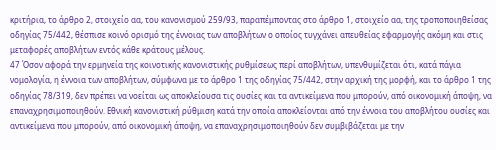κριτήρια, το άρθρο 2, στοιχείο αα, του κανονισμού 259/93, παραπέμποντας στο άρθρο 1, στοιχείο αα, της τροποποιηθείσας οδηγίας 75/442, θέσπισε κοινό ορισμό της έννοιας των αποβλήτων ο οποίος τυγχάνει απευθείας εφαρμογής ακόμη και στις μεταφορές αποβλήτων εντός κάθε κράτους μέλους.
47 Όσον αφορά την ερμηνεία της κοινοτικής κανονιστικής ρυθμίσεως περί αποβλήτων, υπενθυμίζεται ότι, κατά πάγια νομολογία, η έννοια των αποβλήτων, σύμφωνα με το άρθρο 1 της οδηγίας 75/442, στην αρχική της μορφή, και το άρθρο 1 της οδηγίας 78/319, δεν πρέπει να νοείται ως αποκλείουσα τις ουσίες και τα αντικείμενα που μπορούν, από οικονομική άποψη, να επαναχρησιμοποιηθούν. Εθνική κανονιστική ρύθμιση κατά την οποία αποκλείονται από την έννοια του αποβλήτου ουσίες και αντικείμενα που μπορούν, από οικονομική άποψη, να επαναχρησιμοποιηθούν δεν συμβιβάζεται με την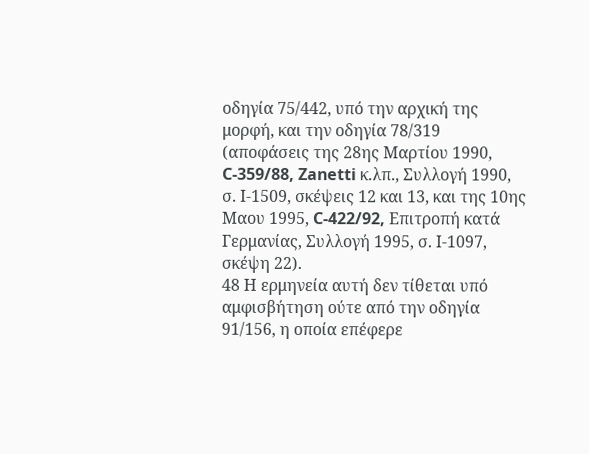οδηγία 75/442, υπό την αρχική της μορφή, και την οδηγία 78/319 (αποφάσεις της 28ης Μαρτίου 1990, C-359/88, Zanetti κ.λπ., Συλλογή 1990, σ. Ι-1509, σκέψεις 12 και 13, και της 10ης Μαου 1995, C-422/92, Επιτροπή κατά Γερμανίας, Συλλογή 1995, σ. Ι-1097, σκέψη 22).
48 Η ερμηνεία αυτή δεν τίθεται υπό αμφισβήτηση ούτε από την οδηγία 91/156, η οποία επέφερε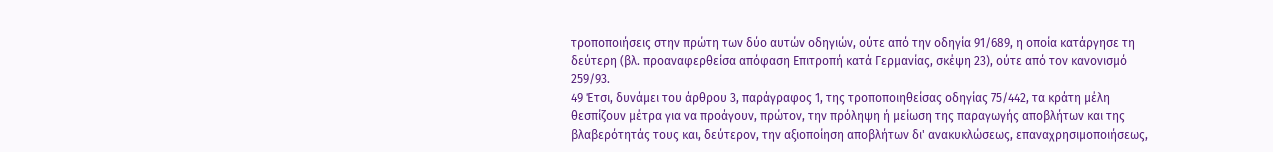τροποποιήσεις στην πρώτη των δύο αυτών οδηγιών, ούτε από την οδηγία 91/689, η οποία κατάργησε τη δεύτερη (βλ. προαναφερθείσα απόφαση Επιτροπή κατά Γερμανίας, σκέψη 23), ούτε από τον κανονισμό 259/93.
49 Έτσι, δυνάμει του άρθρου 3, παράγραφος 1, της τροποποιηθείσας οδηγίας 75/442, τα κράτη μέλη θεσπίζουν μέτρα για να προάγουν, πρώτον, την πρόληψη ή μείωση της παραγωγής αποβλήτων και της βλαβερότητάς τους και, δεύτερον, την αξιοποίηση αποβλήτων δι' ανακυκλώσεως, επαναχρησιμοποιήσεως,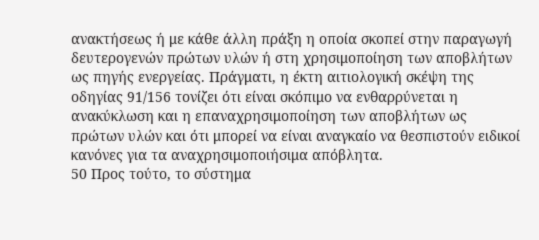ανακτήσεως ή με κάθε άλλη πράξη η οποία σκοπεί στην παραγωγή δευτερογενών πρώτων υλών ή στη χρησιμοποίηση των αποβλήτων ως πηγής ενεργείας. Πράγματι, η έκτη αιτιολογική σκέψη της οδηγίας 91/156 τονίζει ότι είναι σκόπιμο να ενθαρρύνεται η ανακύκλωση και η επαναχρησιμοποίηση των αποβλήτων ως πρώτων υλών και ότι μπορεί να είναι αναγκαίο να θεσπιστούν ειδικοί κανόνες για τα αναχρησιμοποιήσιμα απόβλητα.
50 Προς τούτο, το σύστημα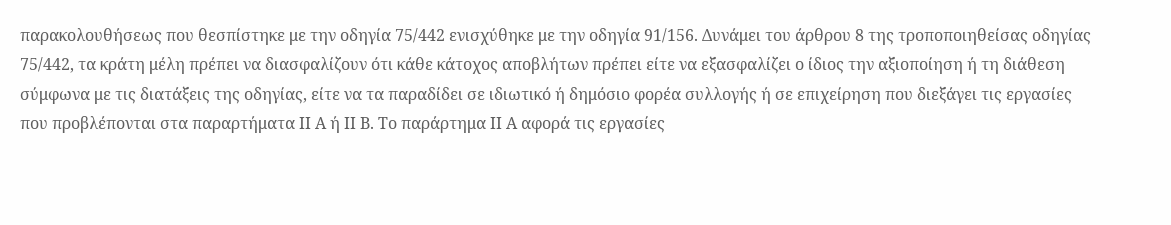παρακολουθήσεως που θεσπίστηκε με την οδηγία 75/442 ενισχύθηκε με την οδηγία 91/156. Δυνάμει του άρθρου 8 της τροποποιηθείσας οδηγίας 75/442, τα κράτη μέλη πρέπει να διασφαλίζουν ότι κάθε κάτοχος αποβλήτων πρέπει είτε να εξασφαλίζει ο ίδιος την αξιοποίηση ή τη διάθεση σύμφωνα με τις διατάξεις της οδηγίας, είτε να τα παραδίδει σε ιδιωτικό ή δημόσιο φορέα συλλογής ή σε επιχείρηση που διεξάγει τις εργασίες που προβλέπονται στα παραρτήματα ΙΙ Α ή ΙΙ Β. Το παράρτημα ΙΙ Α αφορά τις εργασίες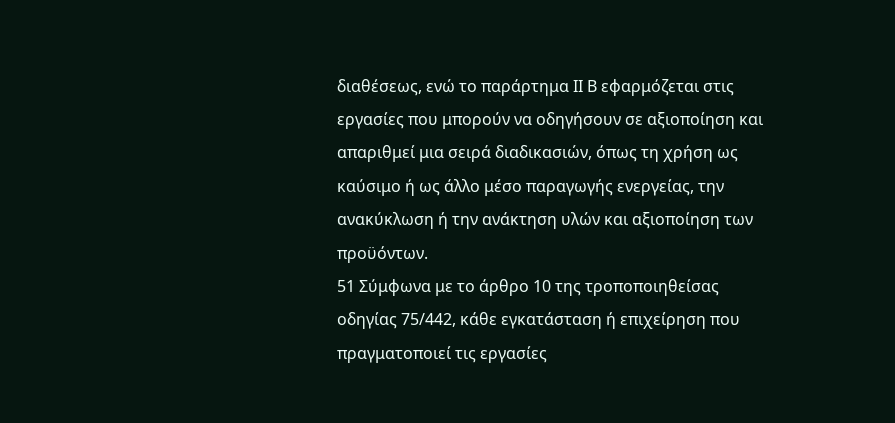διαθέσεως, ενώ το παράρτημα ΙΙ Β εφαρμόζεται στις εργασίες που μπορούν να οδηγήσουν σε αξιοποίηση και απαριθμεί μια σειρά διαδικασιών, όπως τη χρήση ως καύσιμο ή ως άλλο μέσο παραγωγής ενεργείας, την ανακύκλωση ή την ανάκτηση υλών και αξιοποίηση των προϋόντων.
51 Σύμφωνα με το άρθρο 10 της τροποποιηθείσας οδηγίας 75/442, κάθε εγκατάσταση ή επιχείρηση που πραγματοποιεί τις εργασίες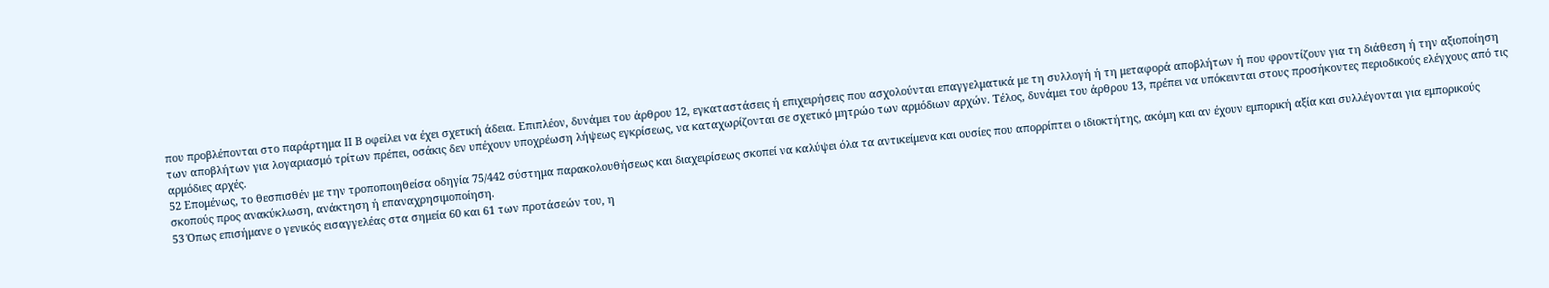που προβλέπονται στο παράρτημα ΙΙ Β οφείλει να έχει σχετική άδεια. Επιπλέον, δυνάμει του άρθρου 12, εγκαταστάσεις ή επιχειρήσεις που ασχολούνται επαγγελματικά με τη συλλογή ή τη μεταφορά αποβλήτων ή που φροντίζουν για τη διάθεση ή την αξιοποίηση των αποβλήτων για λογαριασμό τρίτων πρέπει, οσάκις δεν υπέχουν υποχρέωση λήψεως εγκρίσεως, να καταχωρίζονται σε σχετικό μητρώο των αρμόδιων αρχών. Τέλος, δυνάμει του άρθρου 13, πρέπει να υπόκεινται στους προσήκοντες περιοδικούς ελέγχους από τις αρμόδιες αρχές.
52 Επομένως, το θεσπισθέν με την τροποποιηθείσα οδηγία 75/442 σύστημα παρακολουθήσεως και διαχειρίσεως σκοπεί να καλύψει όλα τα αντικείμενα και ουσίες που απορρίπτει ο ιδιοκτήτης, ακόμη και αν έχουν εμπορική αξία και συλλέγονται για εμπορικούς σκοπούς προς ανακύκλωση, ανάκτηση ή επαναχρησιμοποίηση.
53 Όπως επισήμανε ο γενικός εισαγγελέας στα σημεία 60 και 61 των προτάσεών του, η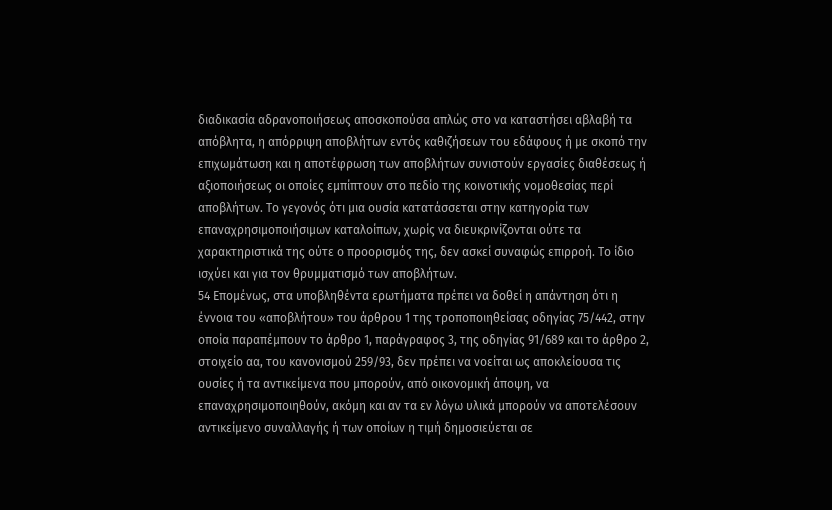διαδικασία αδρανοποιήσεως αποσκοπούσα απλώς στο να καταστήσει αβλαβή τα απόβλητα, η απόρριψη αποβλήτων εντός καθιζήσεων του εδάφους ή με σκοπό την επιχωμάτωση και η αποτέφρωση των αποβλήτων συνιστούν εργασίες διαθέσεως ή αξιοποιήσεως οι οποίες εμπίπτουν στο πεδίο της κοινοτικής νομοθεσίας περί αποβλήτων. Το γεγονός ότι μια ουσία κατατάσσεται στην κατηγορία των επαναχρησιμοποιήσιμων καταλοίπων, χωρίς να διευκρινίζονται ούτε τα χαρακτηριστικά της ούτε ο προορισμός της, δεν ασκεί συναφώς επιρροή. Το ίδιο ισχύει και για τον θρυμματισμό των αποβλήτων.
54 Επομένως, στα υποβληθέντα ερωτήματα πρέπει να δοθεί η απάντηση ότι η έννοια του «αποβλήτου» του άρθρου 1 της τροποποιηθείσας οδηγίας 75/442, στην οποία παραπέμπουν το άρθρο 1, παράγραφος 3, της οδηγίας 91/689 και το άρθρο 2, στοιχείο αα, του κανονισμού 259/93, δεν πρέπει να νοείται ως αποκλείουσα τις ουσίες ή τα αντικείμενα που μπορούν, από οικονομική άποψη, να επαναχρησιμοποιηθούν, ακόμη και αν τα εν λόγω υλικά μπορούν να αποτελέσουν αντικείμενο συναλλαγής ή των οποίων η τιμή δημοσιεύεται σε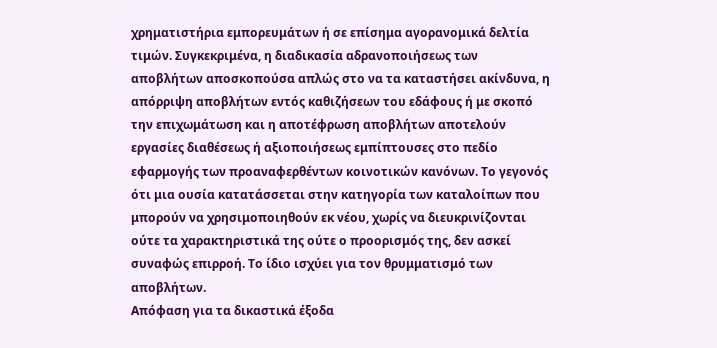χρηματιστήρια εμπορευμάτων ή σε επίσημα αγορανομικά δελτία τιμών. Συγκεκριμένα, η διαδικασία αδρανοποιήσεως των αποβλήτων αποσκοπούσα απλώς στο να τα καταστήσει ακίνδυνα, η απόρριψη αποβλήτων εντός καθιζήσεων του εδάφους ή με σκοπό την επιχωμάτωση και η αποτέφρωση αποβλήτων αποτελούν εργασίες διαθέσεως ή αξιοποιήσεως εμπίπτουσες στο πεδίο εφαρμογής των προαναφερθέντων κοινοτικών κανόνων. Το γεγονός ότι μια ουσία κατατάσσεται στην κατηγορία των καταλοίπων που μπορούν να χρησιμοποιηθούν εκ νέου, χωρίς να διευκρινίζονται ούτε τα χαρακτηριστικά της ούτε ο προορισμός της, δεν ασκεί συναφώς επιρροή. Το ίδιο ισχύει για τον θρυμματισμό των αποβλήτων.
Απόφαση για τα δικαστικά έξοδα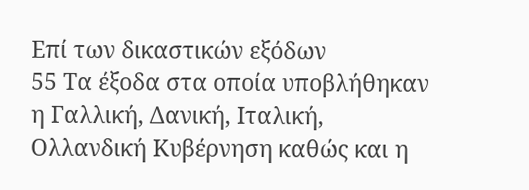Επί των δικαστικών εξόδων
55 Τα έξοδα στα οποία υποβλήθηκαν η Γαλλική, Δανική, Ιταλική, Ολλανδική Κυβέρνηση καθώς και η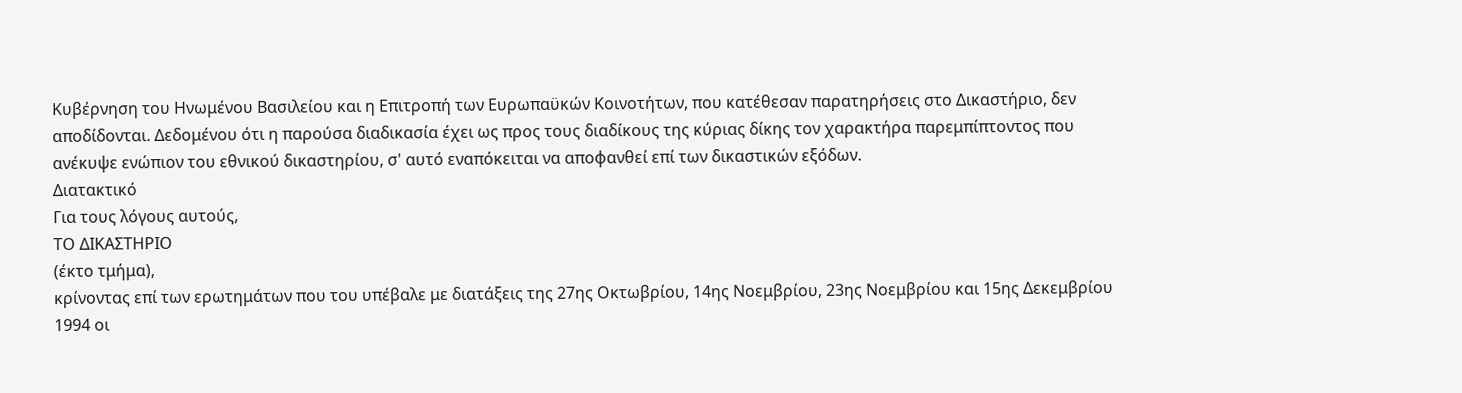Κυβέρνηση του Ηνωμένου Βασιλείου και η Επιτροπή των Ευρωπαϋκών Κοινοτήτων, που κατέθεσαν παρατηρήσεις στο Δικαστήριο, δεν αποδίδονται. Δεδομένου ότι η παρούσα διαδικασία έχει ως προς τους διαδίκους της κύριας δίκης τον χαρακτήρα παρεμπίπτοντος που ανέκυψε ενώπιον του εθνικού δικαστηρίου, σ' αυτό εναπόκειται να αποφανθεί επί των δικαστικών εξόδων.
Διατακτικό
Για τους λόγους αυτούς,
ΤΟ ΔΙΚΑΣΤΗΡΙΟ
(έκτο τμήμα),
κρίνοντας επί των ερωτημάτων που του υπέβαλε με διατάξεις της 27ης Οκτωβρίου, 14ης Νοεμβρίου, 23ης Νοεμβρίου και 15ης Δεκεμβρίου 1994 οι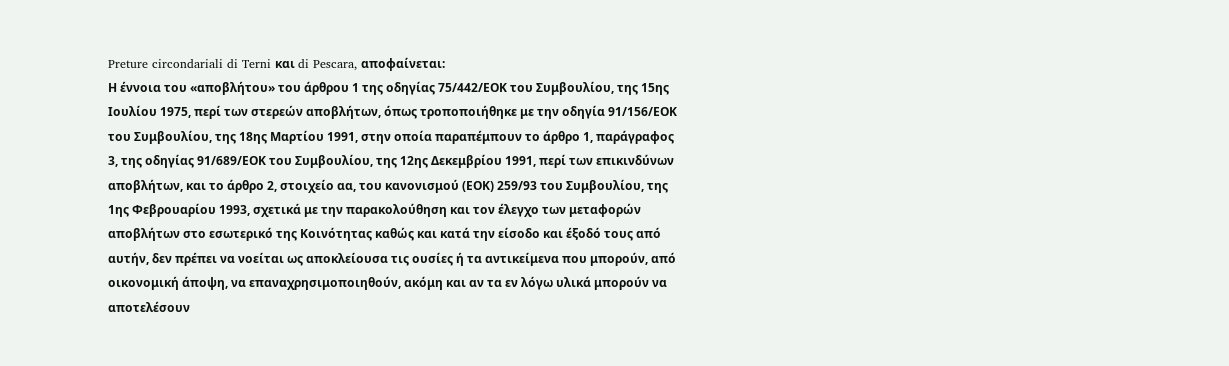Preture circondariali di Terni και di Pescara, αποφαίνεται:
Η έννοια του «αποβλήτου» του άρθρου 1 της οδηγίας 75/442/ΕΟΚ του Συμβουλίου, της 15ης Ιουλίου 1975, περί των στερεών αποβλήτων, όπως τροποποιήθηκε με την οδηγία 91/156/ΕΟΚ του Συμβουλίου, της 18ης Μαρτίου 1991, στην οποία παραπέμπουν το άρθρο 1, παράγραφος 3, της οδηγίας 91/689/ΕΟΚ του Συμβουλίου, της 12ης Δεκεμβρίου 1991, περί των επικινδύνων αποβλήτων, και το άρθρο 2, στοιχείο αα, του κανονισμού (ΕΟΚ) 259/93 του Συμβουλίου, της 1ης Φεβρουαρίου 1993, σχετικά με την παρακολούθηση και τον έλεγχο των μεταφορών αποβλήτων στο εσωτερικό της Κοινότητας καθώς και κατά την είσοδο και έξοδό τους από αυτήν, δεν πρέπει να νοείται ως αποκλείουσα τις ουσίες ή τα αντικείμενα που μπορούν, από οικονομική άποψη, να επαναχρησιμοποιηθούν, ακόμη και αν τα εν λόγω υλικά μπορούν να αποτελέσουν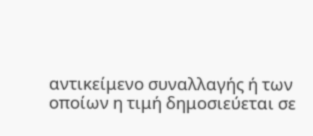αντικείμενο συναλλαγής ή των οποίων η τιμή δημοσιεύεται σε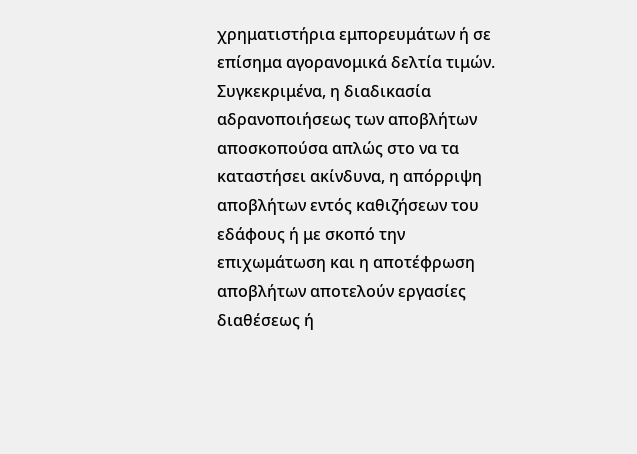χρηματιστήρια εμπορευμάτων ή σε επίσημα αγορανομικά δελτία τιμών. Συγκεκριμένα, η διαδικασία αδρανοποιήσεως των αποβλήτων αποσκοπούσα απλώς στο να τα καταστήσει ακίνδυνα, η απόρριψη αποβλήτων εντός καθιζήσεων του εδάφους ή με σκοπό την επιχωμάτωση και η αποτέφρωση αποβλήτων αποτελούν εργασίες διαθέσεως ή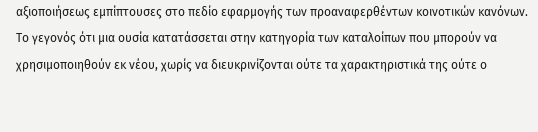αξιοποιήσεως εμπίπτουσες στο πεδίο εφαρμογής των προαναφερθέντων κοινοτικών κανόνων. Το γεγονός ότι μια ουσία κατατάσσεται στην κατηγορία των καταλοίπων που μπορούν να χρησιμοποιηθούν εκ νέου, χωρίς να διευκρινίζονται ούτε τα χαρακτηριστικά της ούτε ο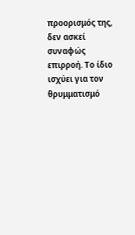προορισμός της, δεν ασκεί συναφώς επιρροή. Το ίδιο ισχύει για τον θρυμματισμό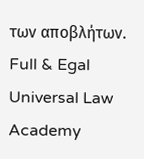των αποβλήτων.
Full & Egal Universal Law Academy